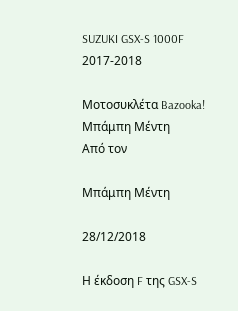SUZUKI GSX-S 1000F 2017-2018

Μοτοσυκλέτα Bazooka!
Μπάμπη Μέντη
Από τον

Μπάμπη Μέντη

28/12/2018

Η έκδοση F της GSX-S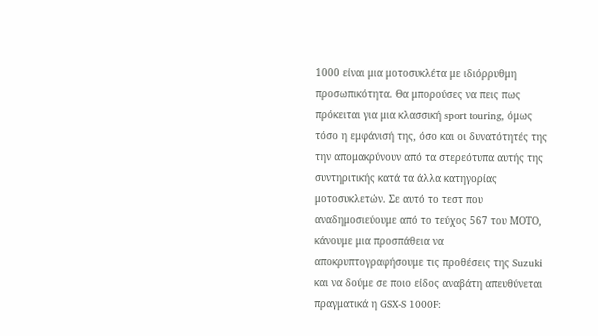1000 είναι μια μοτοσυκλέτα με ιδιόρρυθμη προσωπικότητα. Θα μπορούσες να πεις πως πρόκειται για μια κλασσική sport touring, όμως τόσο η εμφάνισή της, όσο και οι δυνατότητές της την απομακρύνουν από τα στερεότυπα αυτής της συντηριτικής κατά τα άλλα κατηγορίας μοτοσυκλετών. Σε αυτό το τεστ που αναδημοσιεύουμε από το τεύχος 567 του ΜΟΤΟ, κάνουμε μια προσπάθεια να αποκρυπτογραφήσουμε τις προθέσεις της Suzuki και να δούμε σε ποιο είδος αναβάτη απευθύνεται πραγματικά η GSX-S 1000F: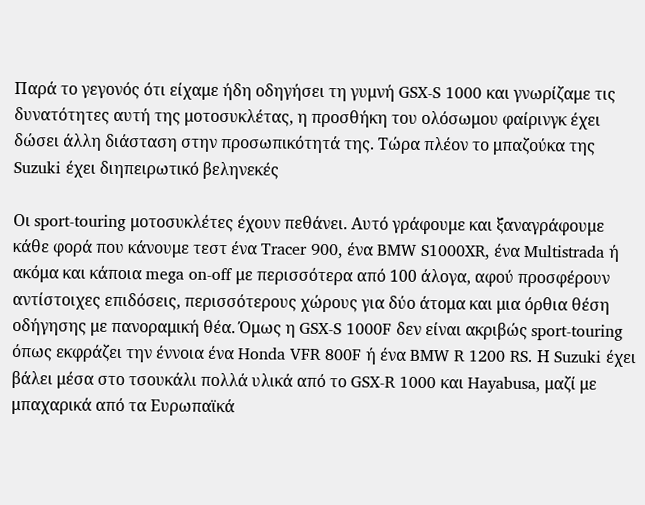Παρά το γεγονός ότι είχαμε ήδη οδηγήσει τη γυμνή GSX-S 1000 και γνωρίζαμε τις δυνατότητες αυτή της μοτοσυκλέτας, η προσθήκη του ολόσωμου φαίρινγκ έχει δώσει άλλη διάσταση στην προσωπικότητά της. Τώρα πλέον το μπαζούκα της Suzuki έχει διηπειρωτικό βεληνεκές

Οι sport-touring μοτοσυκλέτες έχουν πεθάνει. Αυτό γράφουμε και ξαναγράφουμε κάθε φορά που κάνουμε τεστ ένα Tracer 900, ένα BMW S1000XR, ένα Multistrada ή ακόμα και κάποια mega on-off με περισσότερα από 100 άλογα, αφού προσφέρουν αντίστοιχες επιδόσεις, περισσότερους χώρους για δύο άτομα και μια όρθια θέση οδήγησης με πανοραμική θέα. Όμως η GSX-S 1000F δεν είναι ακριβώς sport-touring όπως εκφράζει την έννοια ένα Honda VFR 800F ή ένα BMW R 1200 RS. Η Suzuki έχει βάλει μέσα στο τσουκάλι πολλά υλικά από το GSX-R 1000 και Hayabusa, μαζί με μπαχαρικά από τα Ευρωπαϊκά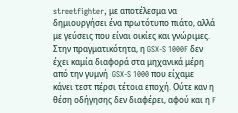streetfighter, με αποτέλεσμα να δημιουργήσει ένα πρωτότυπο πιάτο, αλλά με γεύσεις που είναι οικίες και γνώριμες. Στην πραγματικότητα, η GSX-S 1000F δεν έχει καμία διαφορά στα μηχανικά μέρη από την γυμνή  GSX-S 1000 που είχαμε κάνει τεστ πέρσι τέτοια εποχή. Ούτε καν η θέση οδήγησης δεν διαφέρει, αφού και η F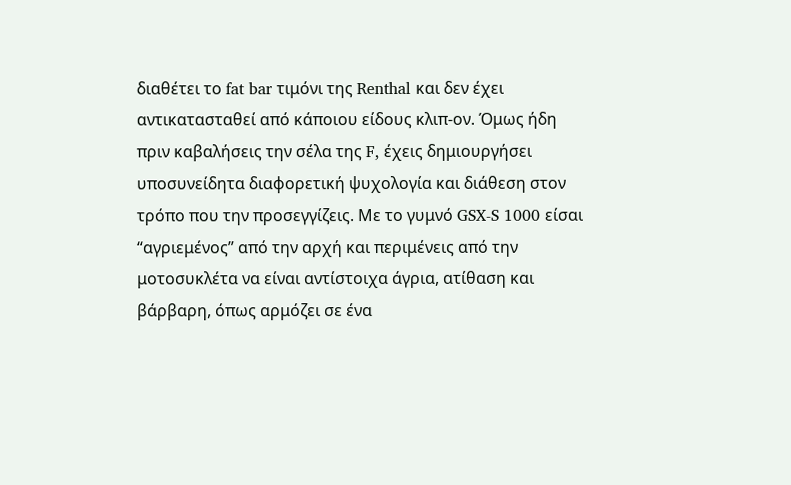διαθέτει το fat bar τιμόνι της Renthal και δεν έχει αντικατασταθεί από κάποιου είδους κλιπ-ον. Όμως ήδη πριν καβαλήσεις την σέλα της F, έχεις δημιουργήσει υποσυνείδητα διαφορετική ψυχολογία και διάθεση στον τρόπο που την προσεγγίζεις. Με το γυμνό GSX-S 1000 είσαι “αγριεμένος” από την αρχή και περιμένεις από την μοτοσυκλέτα να είναι αντίστοιχα άγρια, ατίθαση και βάρβαρη, όπως αρμόζει σε ένα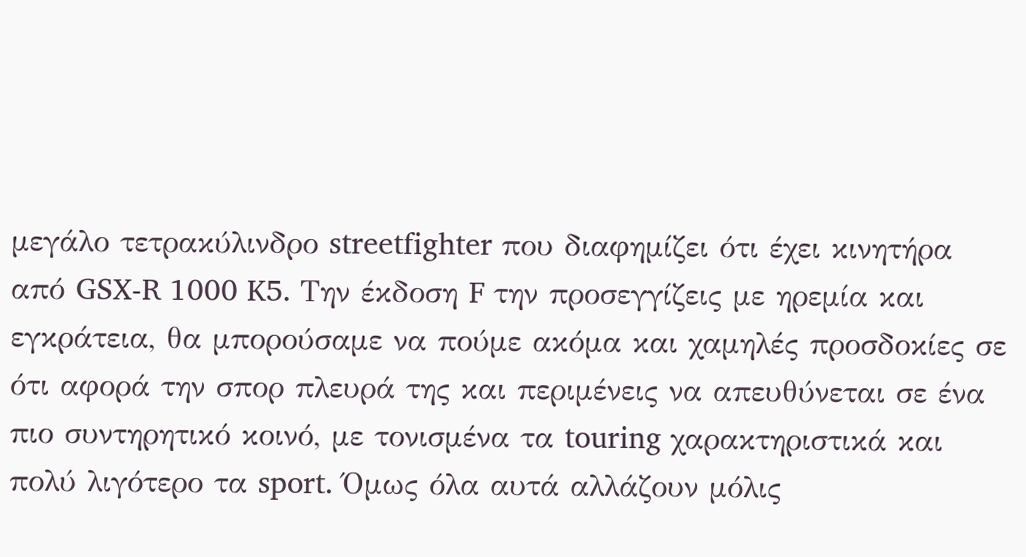μεγάλο τετρακύλινδρο streetfighter που διαφημίζει ότι έχει κινητήρα από GSX-R 1000 K5. Την έκδοση F την προσεγγίζεις με ηρεμία και εγκράτεια, θα μπορούσαμε να πούμε ακόμα και χαμηλές προσδοκίες σε ότι αφορά την σπορ πλευρά της και περιμένεις να απευθύνεται σε ένα πιο συντηρητικό κοινό, με τονισμένα τα touring χαρακτηριστικά και πολύ λιγότερο τα sport. Όμως όλα αυτά αλλάζουν μόλις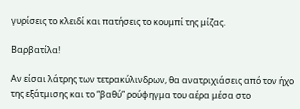γυρίσεις το κλειδί και πατήσεις το κουμπί της μίζας.

Βαρβατίλα!

Αν είσαι λάτρης των τετρακύλινδρων, θα ανατριχιάσεις από τον ήχο της εξάτμισης και το “βαθύ” ρούφηγμα του αέρα μέσα στο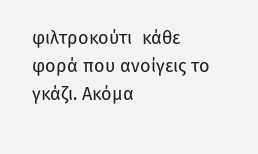φιλτροκούτι  κάθε φορά που ανοίγεις το γκάζι. Ακόμα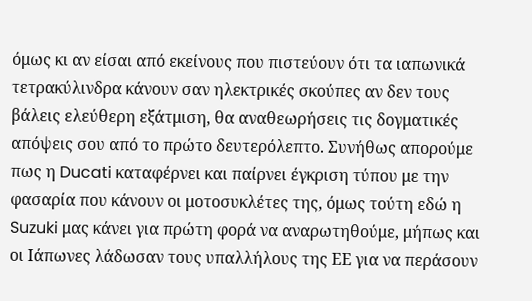όμως κι αν είσαι από εκείνους που πιστεύουν ότι τα ιαπωνικά τετρακύλινδρα κάνουν σαν ηλεκτρικές σκούπες αν δεν τους βάλεις ελεύθερη εξάτμιση, θα αναθεωρήσεις τις δογματικές απόψεις σου από το πρώτο δευτερόλεπτο. Συνήθως απορούμε πως η Ducati καταφέρνει και παίρνει έγκριση τύπου με την φασαρία που κάνουν οι μοτοσυκλέτες της, όμως τούτη εδώ η Suzuki μας κάνει για πρώτη φορά να αναρωτηθούμε, μήπως και οι Ιάπωνες λάδωσαν τους υπαλλήλους της ΕΕ για να περάσουν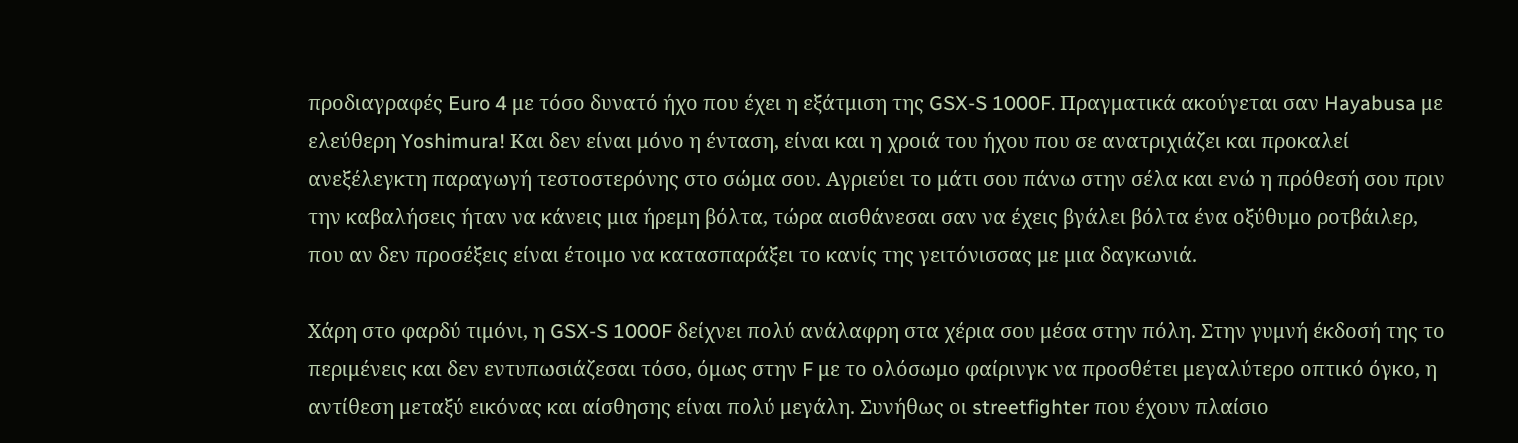προδιαγραφές Euro 4 με τόσο δυνατό ήχο που έχει η εξάτμιση της GSX-S 1000F. Πραγματικά ακούγεται σαν Hayabusa με ελεύθερη Yoshimura! Και δεν είναι μόνο η ένταση, είναι και η χροιά του ήχου που σε ανατριχιάζει και προκαλεί ανεξέλεγκτη παραγωγή τεστοστερόνης στο σώμα σου. Αγριεύει το μάτι σου πάνω στην σέλα και ενώ η πρόθεσή σου πριν την καβαλήσεις ήταν να κάνεις μια ήρεμη βόλτα, τώρα αισθάνεσαι σαν να έχεις βγάλει βόλτα ένα οξύθυμο ροτβάιλερ, που αν δεν προσέξεις είναι έτοιμο να κατασπαράξει το κανίς της γειτόνισσας με μια δαγκωνιά.

Χάρη στο φαρδύ τιμόνι, η GSX-S 1000F δείχνει πολύ ανάλαφρη στα χέρια σου μέσα στην πόλη. Στην γυμνή έκδοσή της το περιμένεις και δεν εντυπωσιάζεσαι τόσο, όμως στην F με το ολόσωμο φαίρινγκ να προσθέτει μεγαλύτερο οπτικό όγκο, η αντίθεση μεταξύ εικόνας και αίσθησης είναι πολύ μεγάλη. Συνήθως οι streetfighter που έχουν πλαίσιο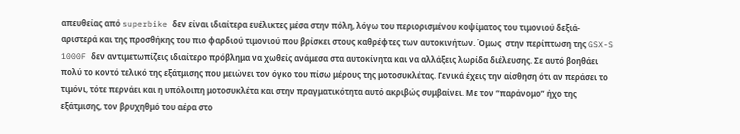απευθείας από superbike δεν είναι ιδιαίτερα ευέλικτες μέσα στην πόλη, λόγω του περιορισμένου κοψίματος του τιμονιού δεξιά-αριστερά και της προσθήκης του πιο φαρδιού τιμονιού που βρίσκει στους καθρέφτες των αυτοκινήτων. Όμως  στην περίπτωση της GSX-S 1000F δεν αντιμετωπίζεις ιδιαίτερο πρόβλημα να χωθείς ανάμεσα στα αυτοκίνητα και να αλλάξεις λωρίδα διέλευσης. Σε αυτό βοηθάει πολύ το κοντό τελικό της εξάτμισης που μειώνει τον όγκο του πίσω μέρους της μοτοσυκλέτας. Γενικά έχεις την αίσθηση ότι αν περάσει το τιμόνι, τότε περνάει και η υπόλοιπη μοτοσυκλέτα και στην πραγματικότητα αυτό ακριβώς συμβαίνει. Με τον “παράνομο” ήχο της εξάτμισης, τον βρυχηθμό του αέρα στο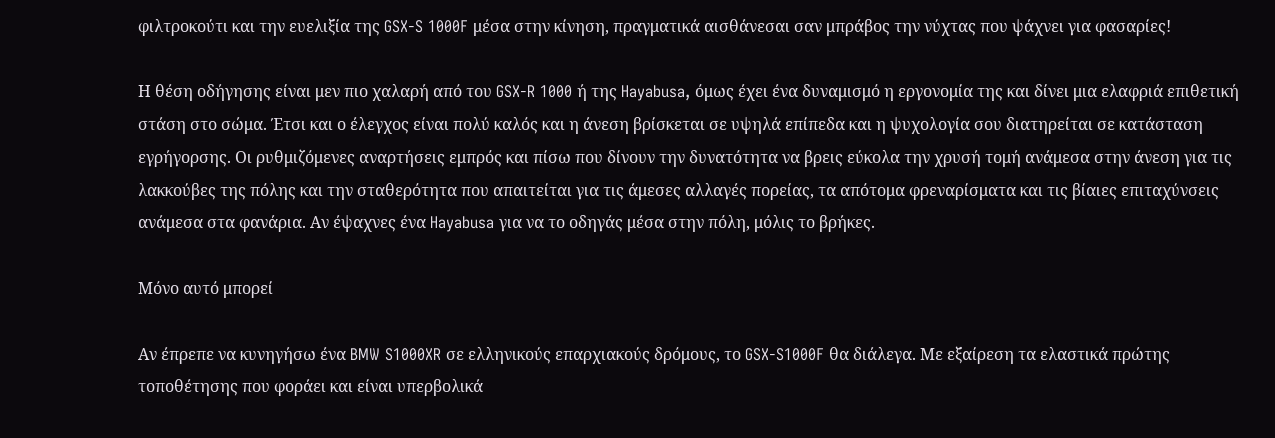φιλτροκούτι και την ευελιξία της GSX-S 1000F μέσα στην κίνηση, πραγματικά αισθάνεσαι σαν μπράβος την νύχτας που ψάχνει για φασαρίες!

Η θέση οδήγησης είναι μεν πιο χαλαρή από του GSX-R 1000 ή της Hayabusa, όμως έχει ένα δυναμισμό η εργονομία της και δίνει μια ελαφριά επιθετική στάση στο σώμα. Έτσι και ο έλεγχος είναι πολύ καλός και η άνεση βρίσκεται σε υψηλά επίπεδα και η ψυχολογία σου διατηρείται σε κατάσταση εγρήγορσης. Οι ρυθμιζόμενες αναρτήσεις εμπρός και πίσω που δίνουν την δυνατότητα να βρεις εύκολα την χρυσή τομή ανάμεσα στην άνεση για τις λακκούβες της πόλης και την σταθερότητα που απαιτείται για τις άμεσες αλλαγές πορείας, τα απότομα φρεναρίσματα και τις βίαιες επιταχύνσεις ανάμεσα στα φανάρια. Αν έψαχνες ένα Hayabusa για να το οδηγάς μέσα στην πόλη, μόλις το βρήκες.

Μόνο αυτό μπορεί

Αν έπρεπε να κυνηγήσω ένα BMW S1000XR σε ελληνικούς επαρχιακούς δρόμους, το GSX-S1000F θα διάλεγα. Με εξαίρεση τα ελαστικά πρώτης τοποθέτησης που φοράει και είναι υπερβολικά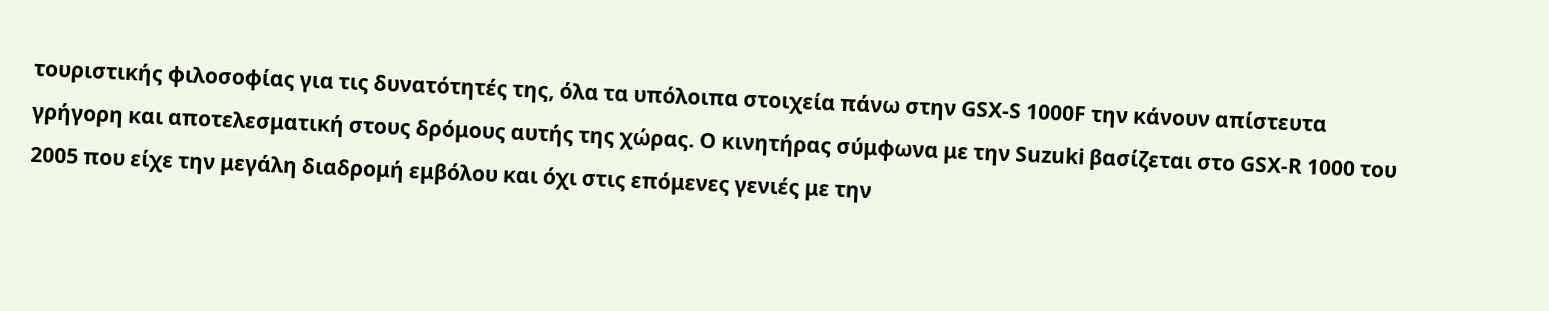τουριστικής φιλοσοφίας για τις δυνατότητές της, όλα τα υπόλοιπα στοιχεία πάνω στην GSX-S 1000F την κάνουν απίστευτα γρήγορη και αποτελεσματική στους δρόμους αυτής της χώρας. Ο κινητήρας σύμφωνα με την Suzuki βασίζεται στο GSX-R 1000 του 2005 που είχε την μεγάλη διαδρομή εμβόλου και όχι στις επόμενες γενιές με την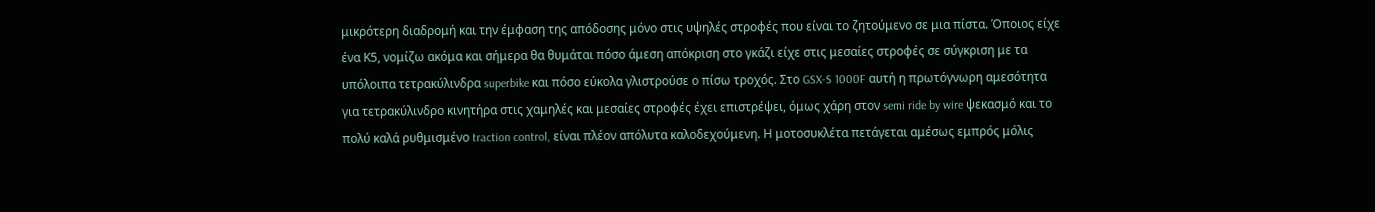μικρότερη διαδρομή και την έμφαση της απόδοσης μόνο στις υψηλές στροφές που είναι το ζητούμενο σε μια πίστα. Όποιος είχε ένα Κ5, νομίζω ακόμα και σήμερα θα θυμάται πόσο άμεση απόκριση στο γκάζι είχε στις μεσαίες στροφές σε σύγκριση με τα υπόλοιπα τετρακύλινδρα superbike και πόσο εύκολα γλιστρούσε ο πίσω τροχός. Στο GSX-S 1000F αυτή η πρωτόγνωρη αμεσότητα για τετρακύλινδρο κινητήρα στις χαμηλές και μεσαίες στροφές έχει επιστρέψει, όμως χάρη στον semi ride by wire ψεκασμό και το πολύ καλά ρυθμισμένο traction control, είναι πλέον απόλυτα καλοδεχούμενη. Η μοτοσυκλέτα πετάγεται αμέσως εμπρός μόλις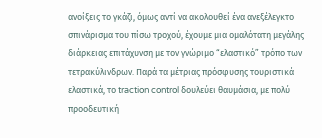ανοίξεις το γκάζι, όμως αντί να ακολουθεί ένα ανεξέλεγκτο σπινάρισμα του πίσω τροχού, έχουμε μια ομαλότατη μεγάλης διάρκειας επιτάχυνση με τον γνώριμο “ελαστικό” τρόπο των τετρακύλινδρων. Παρά τα μέτριας πρόσφυσης τουριστικά ελαστικά, το traction control δουλεύει θαυμάσια, με πολύ προοδευτική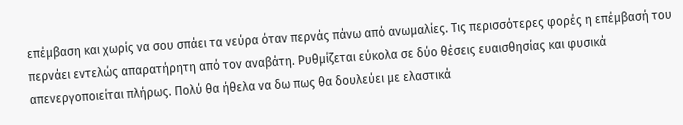επέμβαση και χωρίς να σου σπάει τα νεύρα όταν περνάς πάνω από ανωμαλίες. Τις περισσότερες φορές η επέμβασή του περνάει εντελώς απαρατήρητη από τον αναβάτη. Ρυθμίζεται εύκολα σε δύο θέσεις ευαισθησίας και φυσικά απενεργοποιείται πλήρως. Πολύ θα ήθελα να δω πως θα δουλεύει με ελαστικά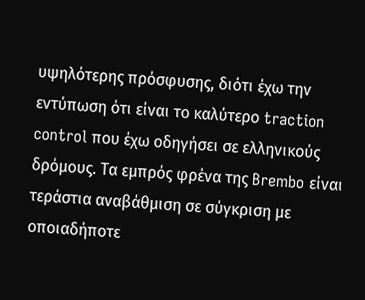υψηλότερης πρόσφυσης, διότι έχω την εντύπωση ότι είναι το καλύτερο traction control που έχω οδηγήσει σε ελληνικούς δρόμους. Τα εμπρός φρένα της Brembo είναι τεράστια αναβάθμιση σε σύγκριση με οποιαδήποτε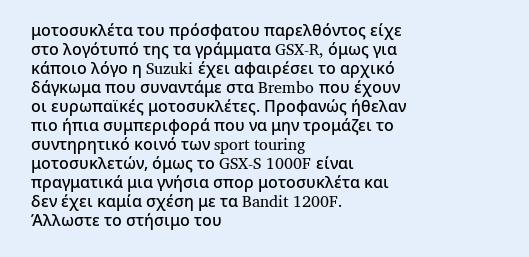μοτοσυκλέτα του πρόσφατου παρελθόντος είχε στο λογότυπό της τα γράμματα GSX-R, όμως για κάποιο λόγο η Suzuki έχει αφαιρέσει το αρχικό δάγκωμα που συναντάμε στα Brembo που έχουν οι ευρωπαϊκές μοτοσυκλέτες. Προφανώς ήθελαν πιο ήπια συμπεριφορά που να μην τρομάζει το συντηρητικό κοινό των sport touring μοτοσυκλετών, όμως το GSX-S 1000F είναι πραγματικά μια γνήσια σπορ μοτοσυκλέτα και δεν έχει καμία σχέση με τα Bandit 1200F. Άλλωστε το στήσιμο του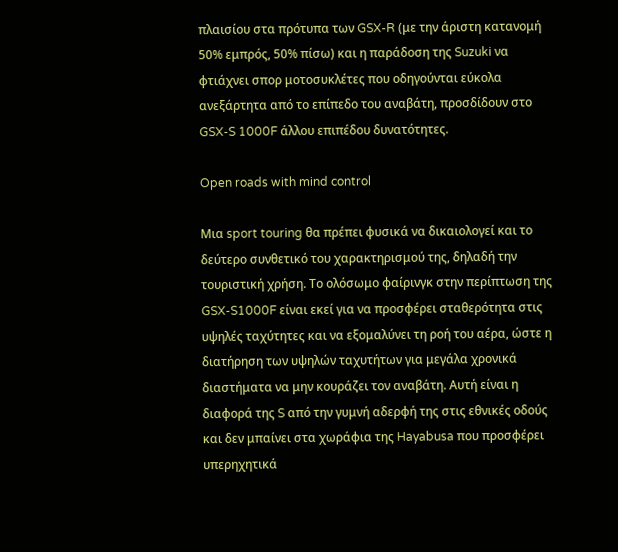πλαισίου στα πρότυπα των GSX-R (με την άριστη κατανομή 50% εμπρός, 50% πίσω) και η παράδοση της Suzuki να φτιάχνει σπορ μοτοσυκλέτες που οδηγούνται εύκολα ανεξάρτητα από το επίπεδο του αναβάτη, προσδίδουν στο GSX-S 1000F άλλου επιπέδου δυνατότητες.

Open roads with mind control

Μια sport touring θα πρέπει φυσικά να δικαιολογεί και το δεύτερο συνθετικό του χαρακτηρισμού της, δηλαδή την τουριστική χρήση. Το ολόσωμο φαίρινγκ στην περίπτωση της GSX-S1000F είναι εκεί για να προσφέρει σταθερότητα στις υψηλές ταχύτητες και να εξομαλύνει τη ροή του αέρα, ώστε η διατήρηση των υψηλών ταχυτήτων για μεγάλα χρονικά διαστήματα να μην κουράζει τον αναβάτη. Αυτή είναι η διαφορά της S από την γυμνή αδερφή της στις εθνικές οδούς και δεν μπαίνει στα χωράφια της Hayabusa που προσφέρει υπερηχητικά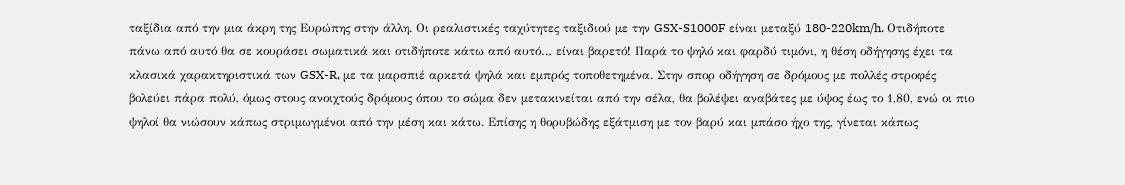ταξίδια από την μια άκρη της Ευρώπης στην άλλη. Οι ρεαλιστικές ταχύτητες ταξιδιού με την GSX-S1000F είναι μεταξύ 180-220km/h. Οτιδήποτε πάνω από αυτό θα σε κουράσει σωματικά και οτιδήποτε κάτω από αυτό… είναι βαρετό! Παρά το ψηλό και φαρδύ τιμόνι, η θέση οδήγησης έχει τα κλασικά χαρακτηριστικά των GSX-R, με τα μαρσπιέ αρκετά ψηλά και εμπρός τοποθετημένα. Στην σπορ οδήγηση σε δρόμους με πολλές στροφές βολεύει πάρα πολύ, όμως στους ανοιχτούς δρόμους όπου το σώμα δεν μετακινείται από την σέλα, θα βολέψει αναβάτες με ύψος έως το 1,80, ενώ οι πιο ψηλοί θα νιώσουν κάπως στριμωγμένοι από την μέση και κάτω. Επίσης η θορυβώδης εξάτμιση με τον βαρύ και μπάσο ήχο της, γίνεται κάπως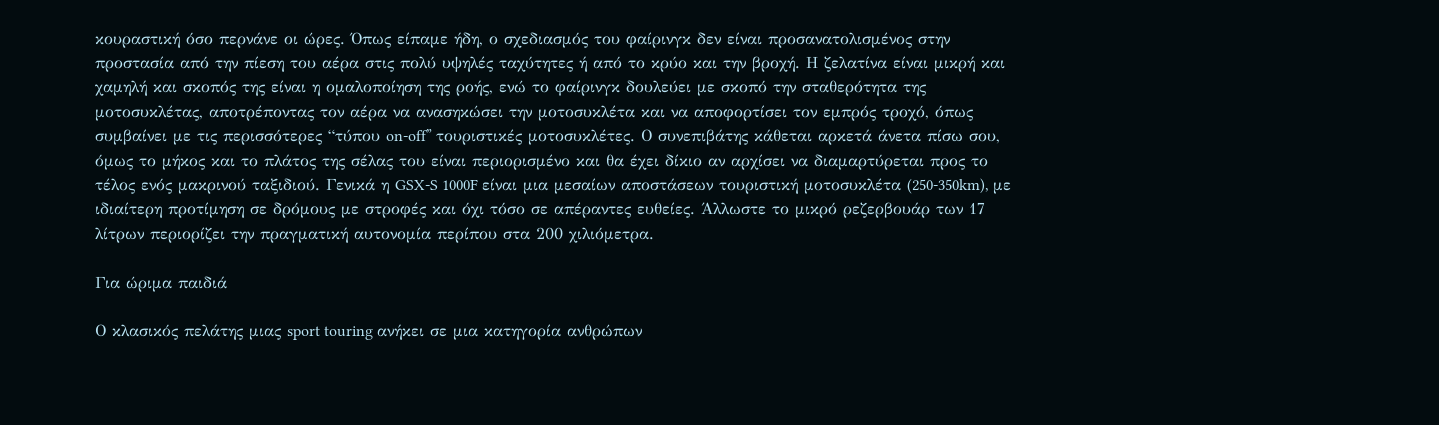κουραστική όσο περνάνε οι ώρες. Όπως είπαμε ήδη, ο σχεδιασμός του φαίρινγκ δεν είναι προσανατολισμένος στην προστασία από την πίεση του αέρα στις πολύ υψηλές ταχύτητες ή από το κρύο και την βροχή. Η ζελατίνα είναι μικρή και χαμηλή και σκοπός της είναι η ομαλοποίηση της ροής, ενώ το φαίρινγκ δουλεύει με σκοπό την σταθερότητα της μοτοσυκλέτας, αποτρέποντας τον αέρα να ανασηκώσει την μοτοσυκλέτα και να αποφορτίσει τον εμπρός τροχό, όπως συμβαίνει με τις περισσότερες “τύπου on-off” τουριστικές μοτοσυκλέτες. Ο συνεπιβάτης κάθεται αρκετά άνετα πίσω σου, όμως το μήκος και το πλάτος της σέλας του είναι περιορισμένο και θα έχει δίκιο αν αρχίσει να διαμαρτύρεται προς το τέλος ενός μακρινού ταξιδιού. Γενικά η GSX-S 1000F είναι μια μεσαίων αποστάσεων τουριστική μοτοσυκλέτα (250-350km), με ιδιαίτερη προτίμηση σε δρόμους με στροφές και όχι τόσο σε απέραντες ευθείες. Άλλωστε το μικρό ρεζερβουάρ των 17 λίτρων περιορίζει την πραγματική αυτονομία περίπου στα 200 χιλιόμετρα.

Για ώριμα παιδιά

Ο κλασικός πελάτης μιας sport touring ανήκει σε μια κατηγορία ανθρώπων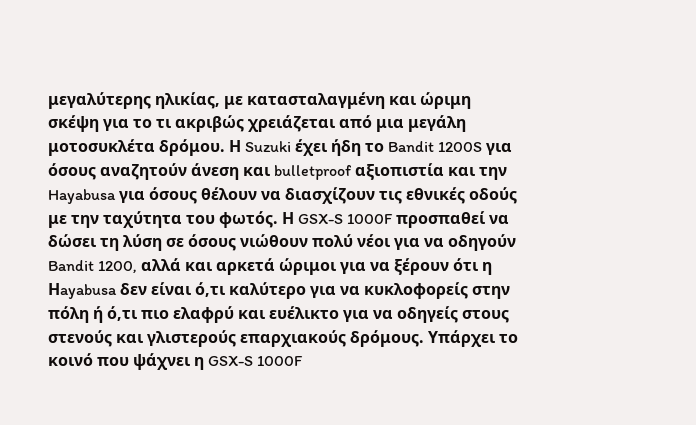μεγαλύτερης ηλικίας, με κατασταλαγμένη και ώριμη σκέψη για το τι ακριβώς χρειάζεται από μια μεγάλη μοτοσυκλέτα δρόμου. Η Suzuki έχει ήδη το Bandit 1200S για όσους αναζητούν άνεση και bulletproof αξιοπιστία και την Hayabusa για όσους θέλουν να διασχίζουν τις εθνικές οδούς με την ταχύτητα του φωτός. Η GSX-S 1000F προσπαθεί να δώσει τη λύση σε όσους νιώθουν πολύ νέοι για να οδηγούν Bandit 1200, αλλά και αρκετά ώριμοι για να ξέρουν ότι η Ηayabusa δεν είναι ό,τι καλύτερο για να κυκλοφορείς στην πόλη ή ό,τι πιο ελαφρύ και ευέλικτο για να οδηγείς στους στενούς και γλιστερούς επαρχιακούς δρόμους. Υπάρχει το κοινό που ψάχνει η GSX-S 1000F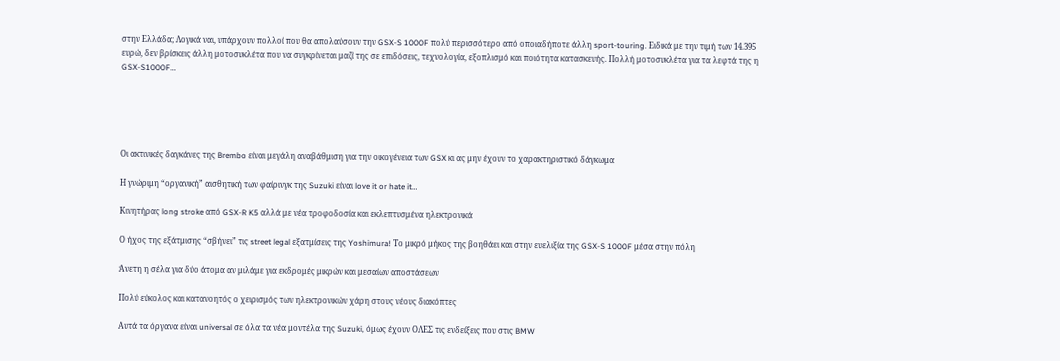στην Ελλάδα; Λογικά ναι, υπάρχουν πολλοί που θα απολαύσουν την GSX-S 1000F πολύ περισσότερο από οποιαδήποτε άλλη sport-touring. Ειδικά με την τιμή των 14.395 ευρώ, δεν βρίσκεις άλλη μοτοσυκλέτα που να συγκρίνεται μαζί της σε επιδόσεις, τεχνολογία, εξοπλισμό και ποιότητα κατασκευής. Πολλή μοτοσυκλέτα για τα λεφτά της η GSX-S1000F…





Οι ακτινικές δαγκάνες της Brembo είναι μεγάλη αναβάθμιση για την οικογένεια των GSX κι ας μην έχουν το χαρακτηριστικό δάγκωμα

Η γνώριμη “οργανική” αισθητική των φαίρινγκ της Suzuki είναι love it or hate it…

Κινητήρας long stroke από GSX-R K5 αλλά με νέα τροφοδοσία και εκλεπτυσμένα ηλεκτρονικά

Ο ήχος της εξάτμισης “σβήνει” τις street legal εξατμίσεις της Yoshimura! Το μικρό μήκος της βοηθάει και στην ευελιξία της GSX-S 1000F μέσα στην πόλη

Άνετη η σέλα για δύο άτομα αν μιλάμε για εκδρομές μικρών και μεσαίων αποστάσεων

Πολύ εύκολος και κατανοητός ο χειρισμός των ηλεκτρονικών χάρη στους νέους διακόπτες

Αυτά τα όργανα είναι universal σε όλα τα νέα μοντέλα της Suzuki, όμως έχουν ΟΛΕΣ τις ενδείξεις που στις BMW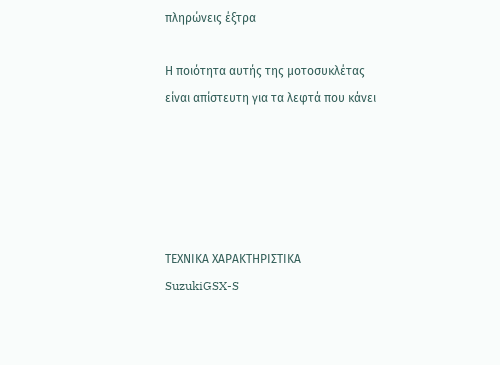πληρώνεις έξτρα

Η ποιότητα αυτής της μοτοσυκλέτας είναι απίστευτη για τα λεφτά που κάνει





ΤΕΧΝΙΚΑ ΧΑΡΑΚΤΗΡΙΣΤΙΚΑ                                                          SuzukiGSX-S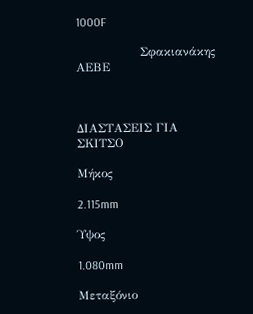1000F

                Σφακιανάκης ΑΕΒΕ



ΔΙΑΣΤΑΣΕΙΣ ΓΙΑ ΣΚΙΤΣΟ

Μήκος

2.115mm

Ύψος

1.080mm

Μεταξόνιο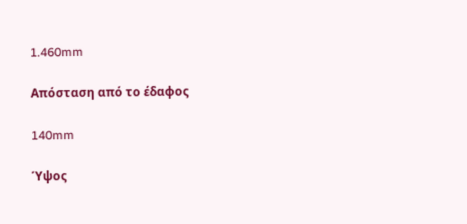1.460mm

Απόσταση από το έδαφος

140mm

Ύψος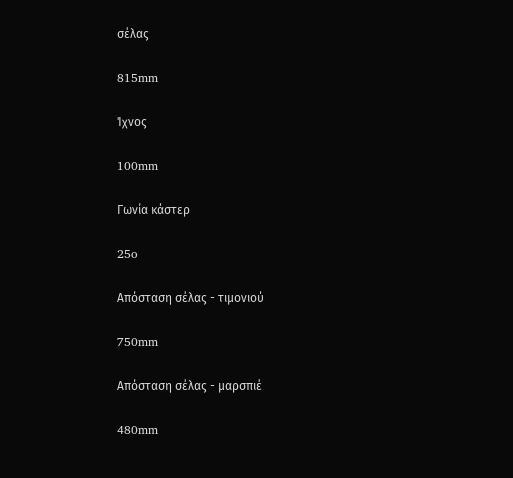σέλας

815mm

Ίχνος

100mm

Γωνία κάστερ

25o

Απόσταση σέλας - τιμονιού

750mm

Απόσταση σέλας - μαρσπιέ

480mm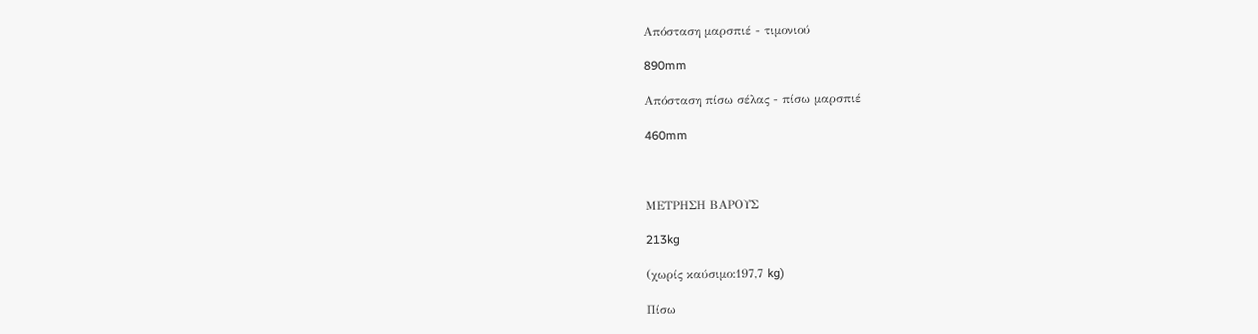Απόσταση μαρσπιέ - τιμονιού

890mm

Απόσταση πίσω σέλας - πίσω μαρσπιέ

460mm



ΜΕΤΡΗΣΗ ΒΑΡΟΥΣ

213kg

(χωρίς καύσιμο:197,7 kg)

Πίσω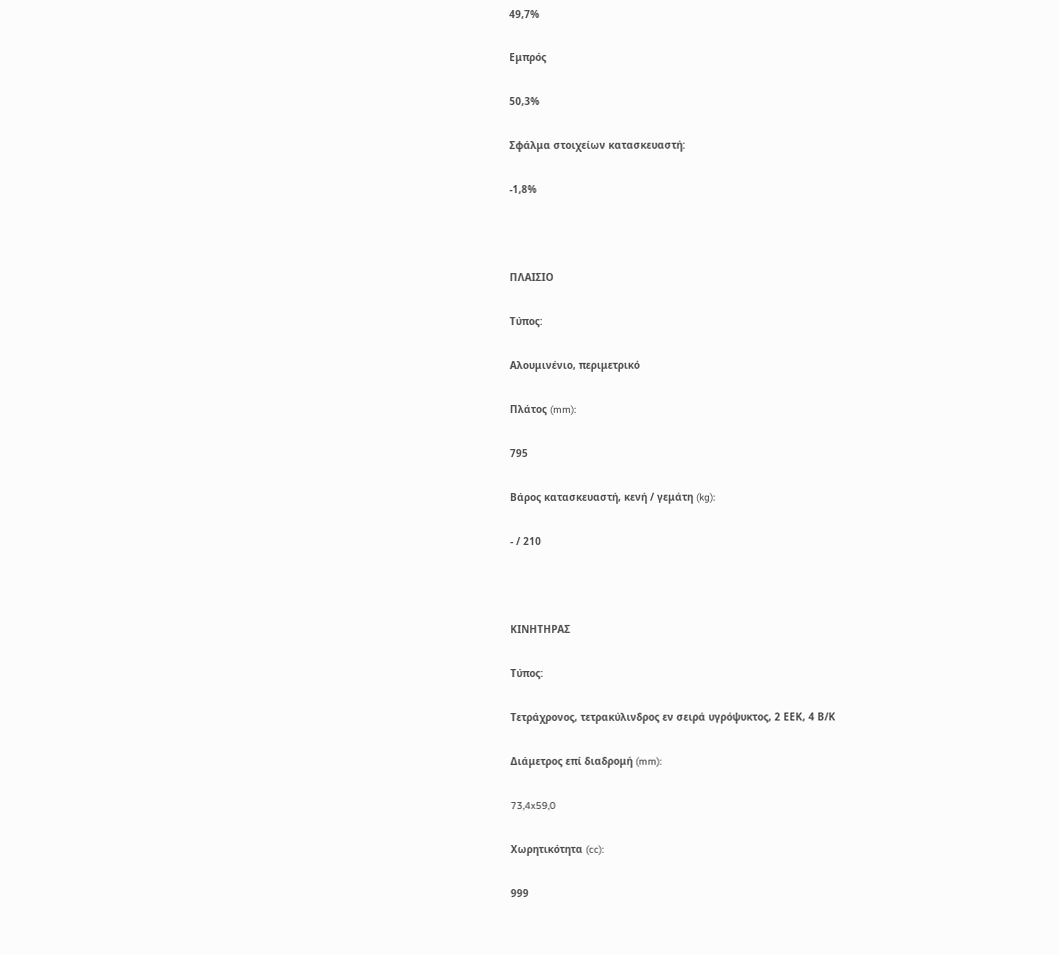49,7%

Εμπρός

50,3%

Σφάλμα στοιχείων κατασκευαστή:

-1,8%



ΠΛΑΙΣΙΟ

Τύπος:

Αλουμινένιο, περιμετρικό

Πλάτος (mm):

795

Βάρος κατασκευαστή, κενή / γεμάτη (kg):

- / 210



ΚΙΝΗΤΗΡΑΣ

Τύπος:

Τετράχρονος, τετρακύλινδρος εν σειρά υγρόψυκτος, 2 ΕΕΚ, 4 Β/Κ

Διάμετρος επί διαδρομή (mm):

73,4x59,0

Χωρητικότητα (cc):

999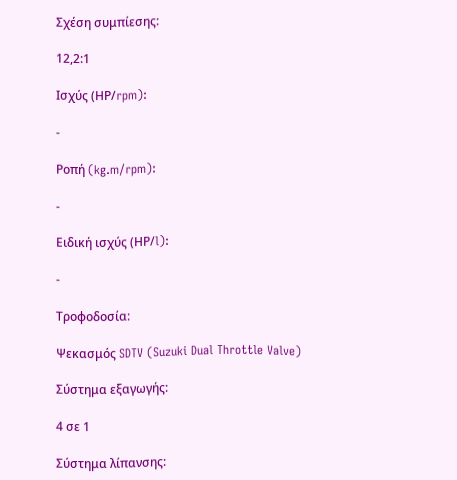Σχέση συμπίεσης:

12,2:1

Ισχύς (ΗΡ/rpm):

-

Ροπή (kg.m/rpm):

-

Ειδική ισχύς (ΗΡ/l):

-

Τροφοδοσία:

Ψεκασμός SDTV (Suzuki Dual Throttle Valve)

Σύστημα εξαγωγής:

4 σε 1

Σύστημα λίπανσης: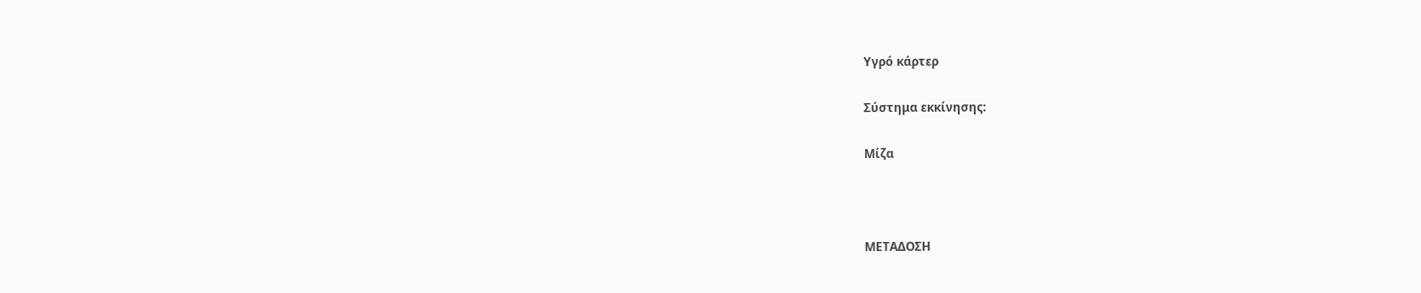Υγρό κάρτερ

Σύστημα εκκίνησης:

Μίζα



ΜΕΤΑΔΟΣΗ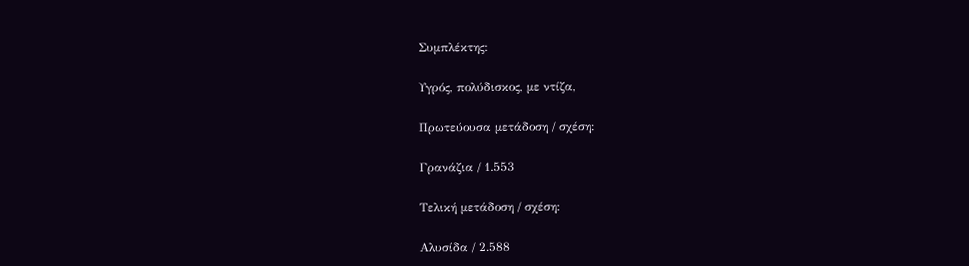Συμπλέκτης:

Υγρός, πολύδισκος, με ντίζα,

Πρωτεύουσα μετάδοση / σχέση:

Γρανάζια / 1.553

Τελική μετάδοση / σχέση:

Αλυσίδα / 2.588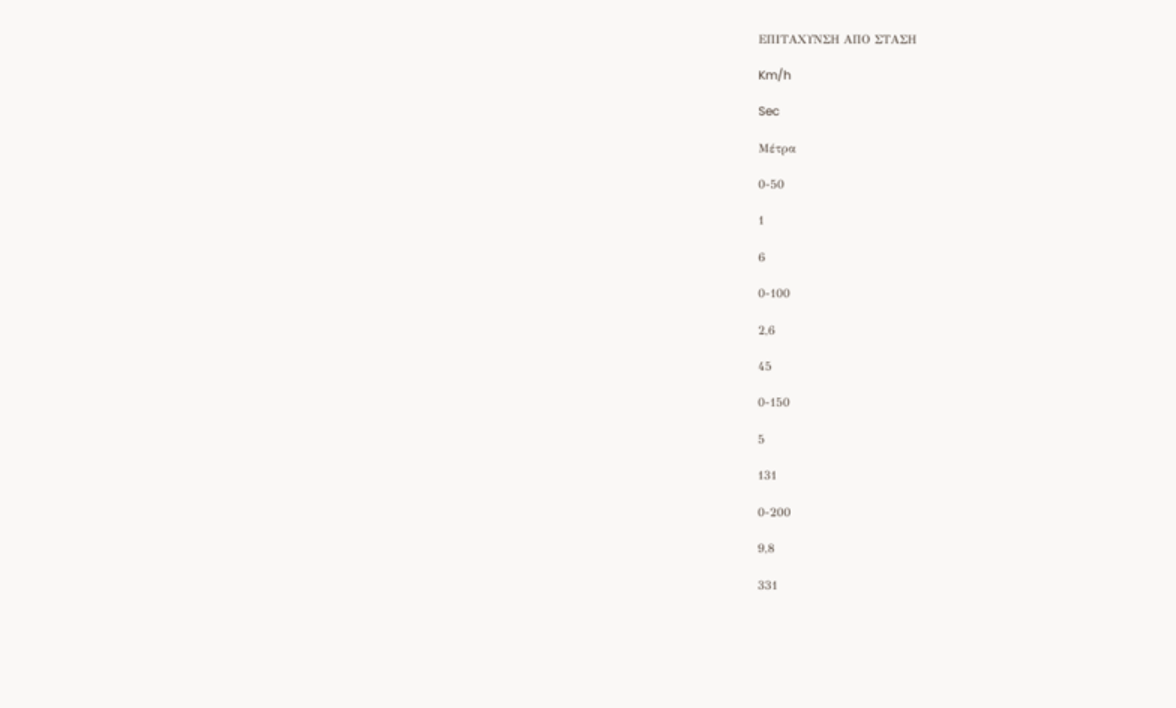ΕΠΙΤΑΧΥΝΣΗ ΑΠΟ ΣΤΑΣΗ

Km/h

Sec

Μέτρα

0-50

1

6

0-100

2,6

45

0-150

5

131

0-200

9,8

331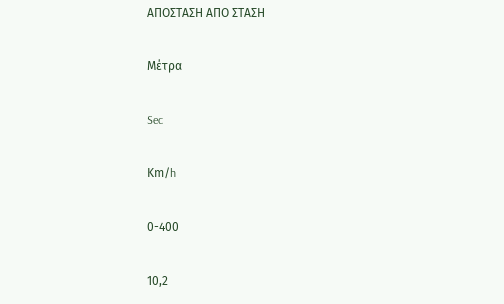ΑΠΟΣΤΑΣΗ ΑΠΟ ΣΤΑΣΗ

Μέτρα

Sec

Κm/h

0-400

10,2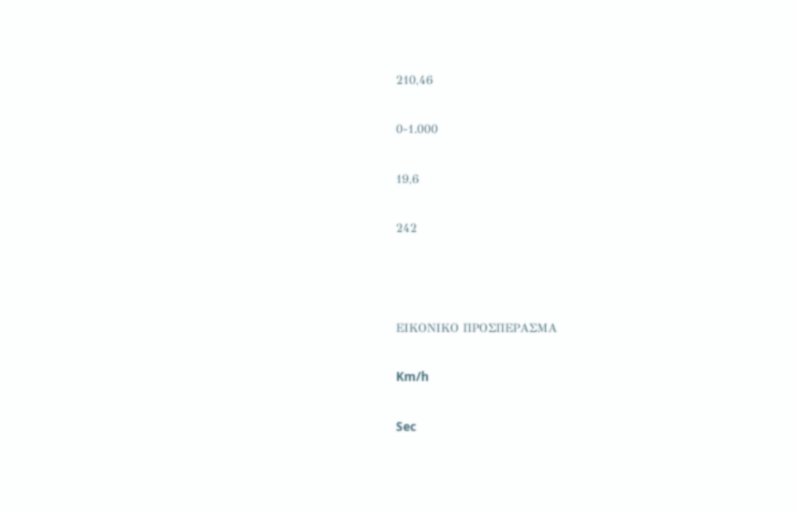210,46

0-1.000

19,6

242



ΕΙΚΟΝΙΚΟ ΠΡΟΣΠΕΡΑΣΜΑ

Km/h

Sec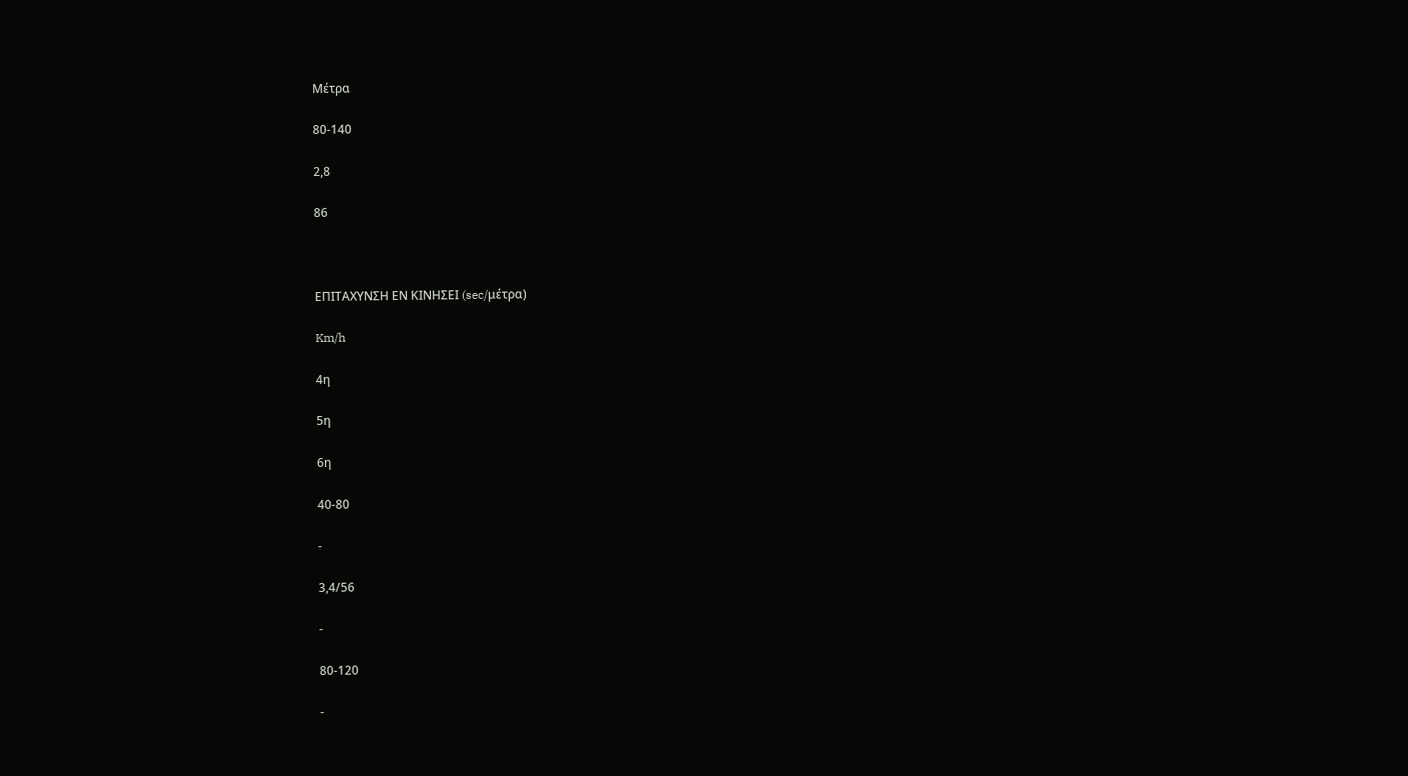Μέτρα

80-140

2,8

86



ΕΠΙΤΑΧΥΝΣΗ ΕΝ ΚΙΝΗΣΕΙ (sec/μέτρα)

Km/h

4η

5η

6η

40-80

-

3,4/56

-

80-120

-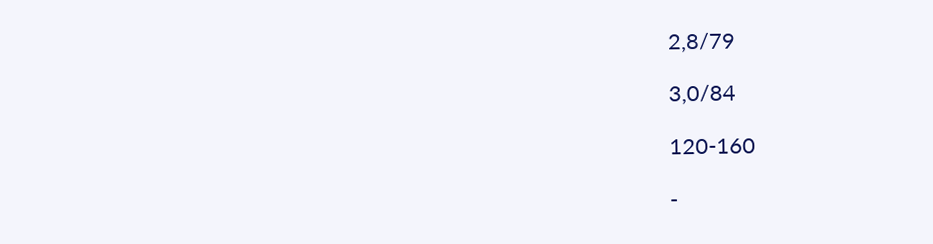2,8/79

3,0/84

120-160

-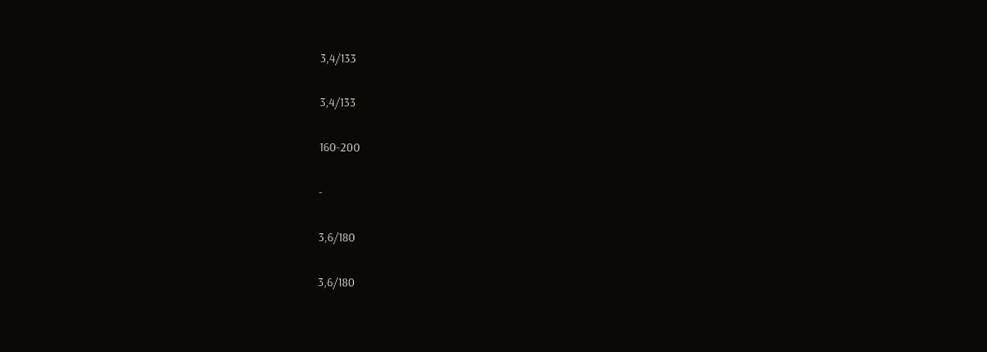3,4/133

3,4/133

160-200

-

3,6/180

3,6/180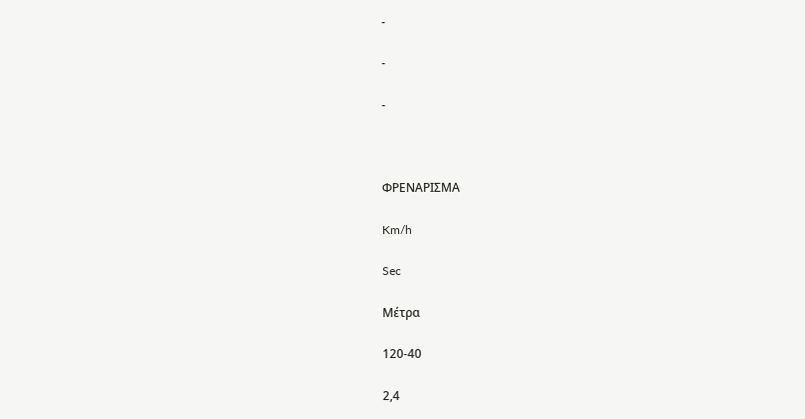-

-

-



ΦΡΕΝΑΡΙΣΜΑ

Km/h

Sec

Μέτρα

120-40

2,4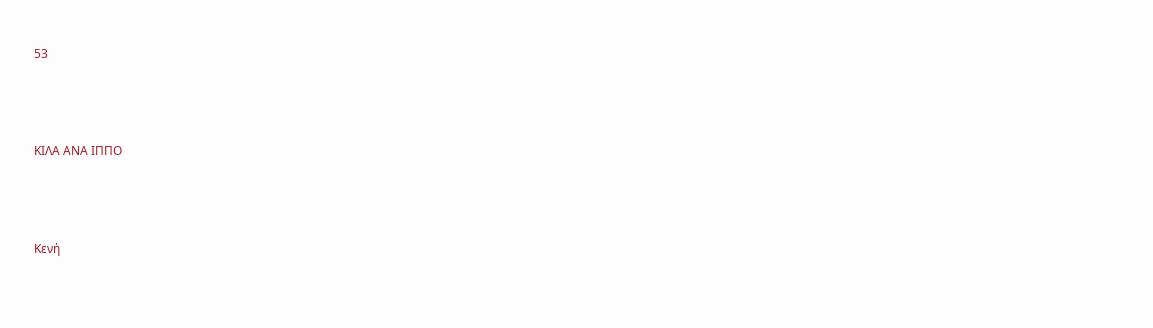53



ΚΙΛΑ ΑΝΑ ΙΠΠΟ



Κενή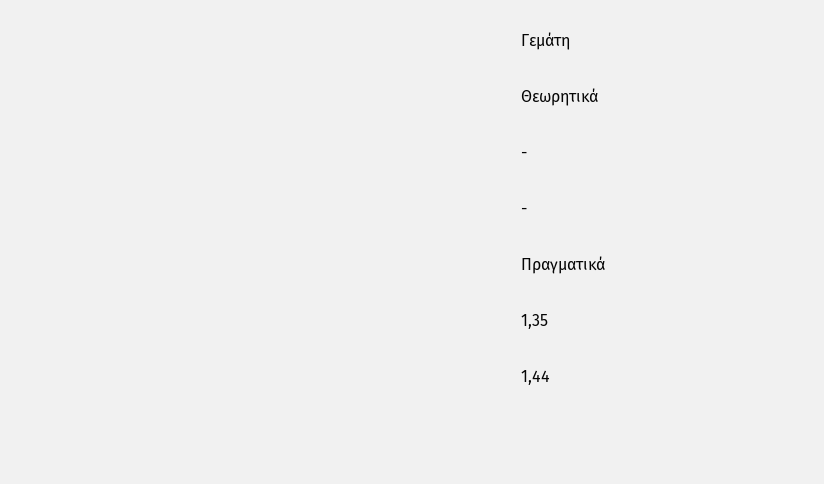Γεμάτη

Θεωρητικά

-

-

Πραγματικά

1,35

1,44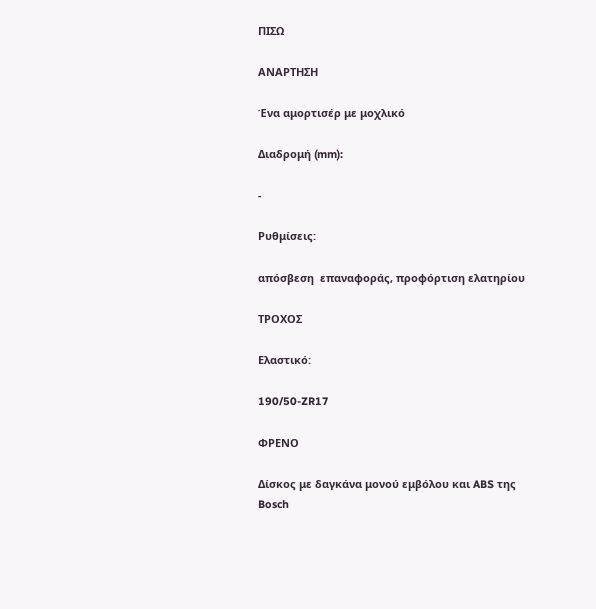ΠΙΣΩ

ΑΝΑΡΤΗΣΗ

Ένα αμορτισέρ με μοχλικό

Διαδρομή (mm):

-

Ρυθμίσεις:

απόσβεση  επαναφοράς, προφόρτιση ελατηρίου

ΤΡΟΧΟΣ

Ελαστικό:

190/50-ZR17

ΦΡΕΝΟ

Δίσκος με δαγκάνα μονού εμβόλου και ABS της Bosch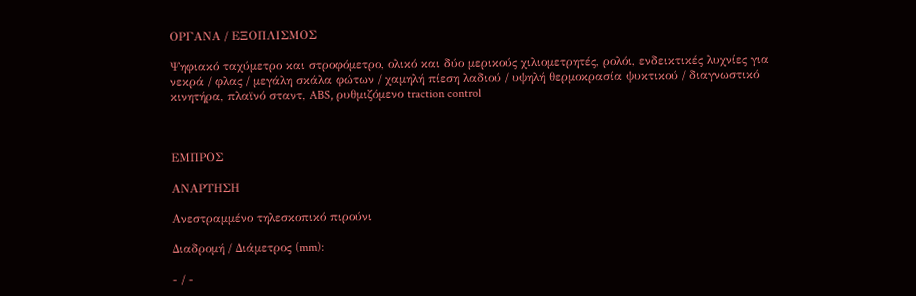ΟΡΓΑΝΑ / ΕΞΟΠΛΙΣΜΟΣ

Ψηφιακό ταχύμετρο και στροφόμετρο, ολικό και δύο μερικούς χιλιομετρητές, ρολόι, ενδεικτικές λυχνίες για νεκρά / φλας / μεγάλη σκάλα φώτων / χαμηλή πίεση λαδιού / υψηλή θερμοκρασία ψυκτικού / διαγνωστικό κινητήρα, πλαϊνό σταντ, ABS, ρυθμιζόμενο traction control



ΕΜΠΡΟΣ

ΑΝΑΡΤΗΣΗ

Ανεστραμμένο τηλεσκοπικό πιρούνι

Διαδρομή / Διάμετρος (mm):

- / -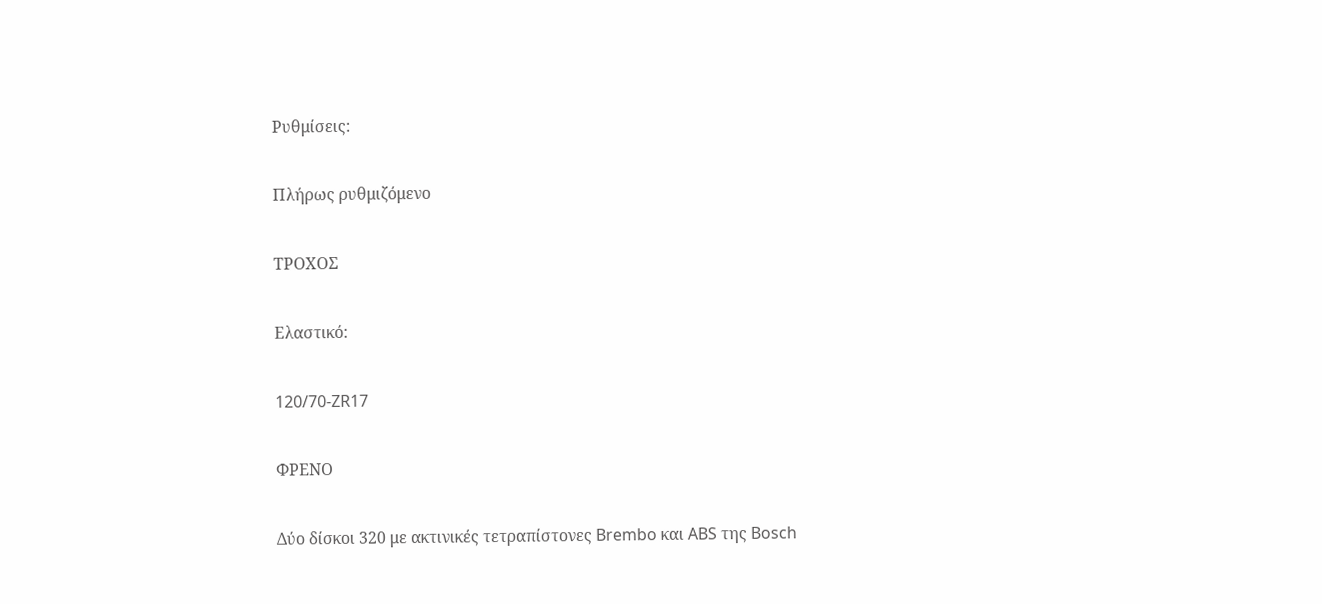Ρυθμίσεις:

Πλήρως ρυθμιζόμενο

ΤΡΟΧΟΣ

Ελαστικό:

120/70-ZR17

ΦΡΕΝΟ

Δύο δίσκοι 320 με ακτινικές τετραπίστονες Brembo και ABS της Bosch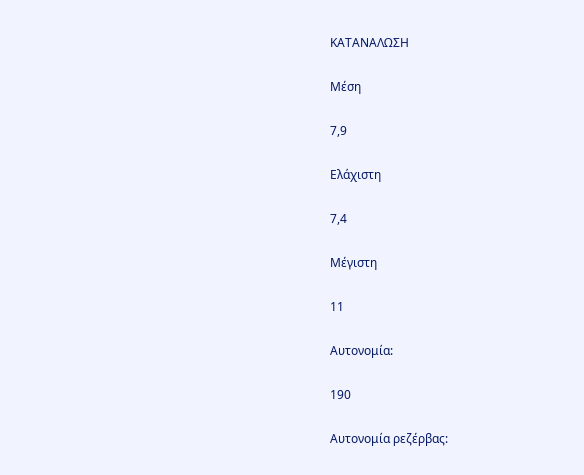ΚΑΤΑΝΑΛΩΣΗ

Μέση

7,9

Ελάχιστη

7,4

Μέγιστη

11

Αυτονομία:

190

Αυτονομία ρεζέρβας: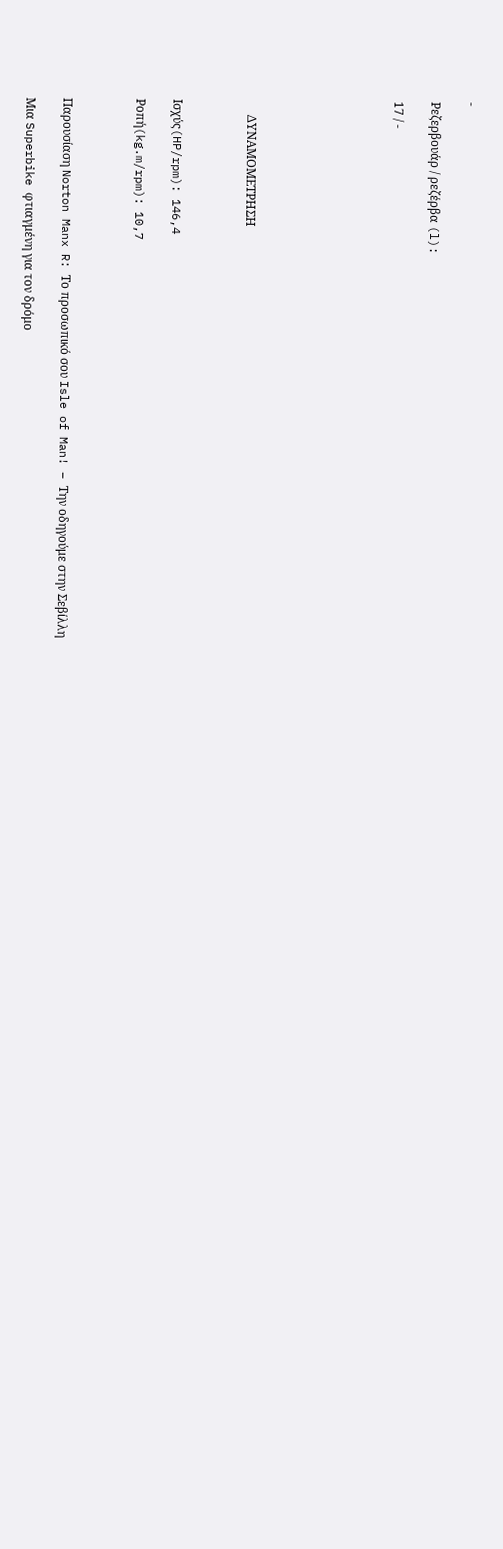-

Ρεζερβουάρ / ρεζέρβα (l):

17 / -







     ΔΥΝΑΜΟΜΕΤΡΗΣΗ



Ισχύς(HP/rpm): 146,4

Ροπή(kg.m/rpm): 10,7



Παρουσίαση Norton Manx R: Το προσωπικό σου Isle of Man! – Την οδηγούμε στην Σεβίλλη

Μια Superbike φτιαγμένη για τον δρόμο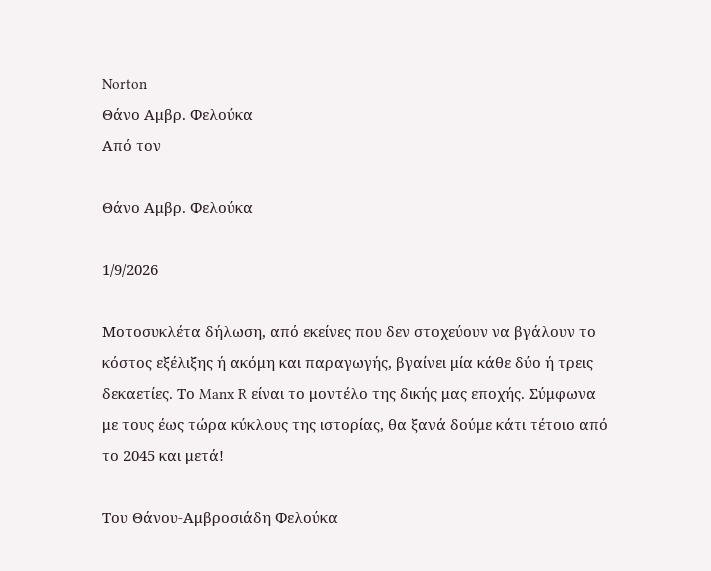Norton
Θάνο Αμβρ. Φελούκα
Από τον

Θάνο Αμβρ. Φελούκα

1/9/2026

Μοτοσυκλέτα δήλωση, από εκείνες που δεν στοχεύουν να βγάλουν το κόστος εξέλιξης ή ακόμη και παραγωγής, βγαίνει μία κάθε δύο ή τρεις δεκαετίες. Το Manx R είναι το μοντέλο της δικής μας εποχής. Σύμφωνα με τους έως τώρα κύκλους της ιστορίας, θα ξανά δούμε κάτι τέτοιο από το 2045 και μετά!

Του Θάνου-Αμβροσιάδη Φελούκα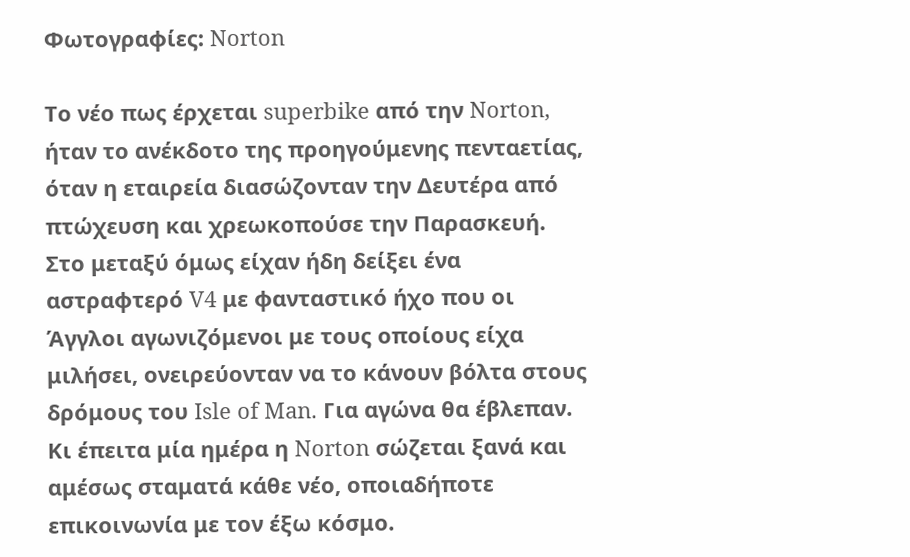Φωτογραφίες: Norton

Το νέο πως έρχεται superbike από την Norton, ήταν το ανέκδοτο της προηγούμενης πενταετίας, όταν η εταιρεία διασώζονταν την Δευτέρα από πτώχευση και χρεωκοπούσε την Παρασκευή. Στο μεταξύ όμως είχαν ήδη δείξει ένα αστραφτερό V4 με φανταστικό ήχο που οι Άγγλοι αγωνιζόμενοι με τους οποίους είχα μιλήσει, ονειρεύονταν να το κάνουν βόλτα στους δρόμους του Isle of Man. Για αγώνα θα έβλεπαν. Κι έπειτα μία ημέρα η Norton σώζεται ξανά και αμέσως σταματά κάθε νέο, οποιαδήποτε επικοινωνία με τον έξω κόσμο.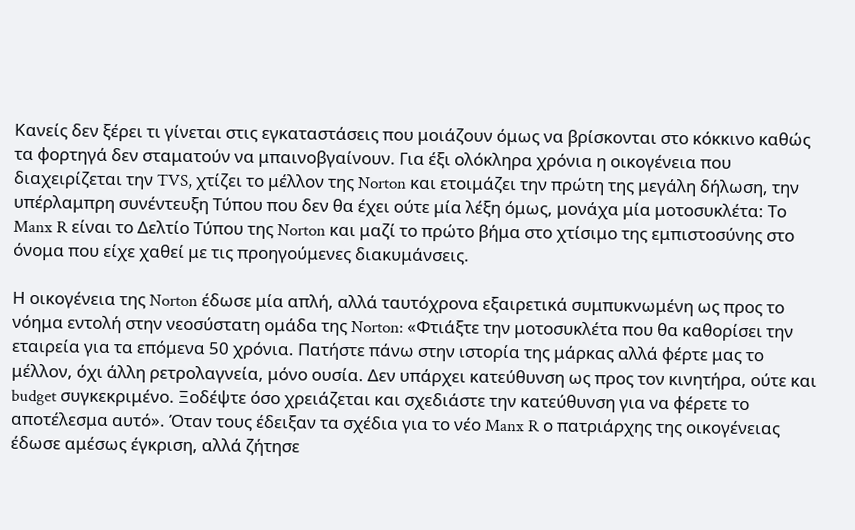Κανείς δεν ξέρει τι γίνεται στις εγκαταστάσεις που μοιάζουν όμως να βρίσκονται στο κόκκινο καθώς τα φορτηγά δεν σταματούν να μπαινοβγαίνουν. Για έξι ολόκληρα χρόνια η οικογένεια που διαχειρίζεται την TVS, χτίζει το μέλλον της Norton και ετοιμάζει την πρώτη της μεγάλη δήλωση, την υπέρλαμπρη συνέντευξη Τύπου που δεν θα έχει ούτε μία λέξη όμως, μονάχα μία μοτοσυκλέτα: Το Manx R είναι το Δελτίο Τύπου της Norton και μαζί το πρώτο βήμα στο χτίσιμο της εμπιστοσύνης στο όνομα που είχε χαθεί με τις προηγούμενες διακυμάνσεις.

Η οικογένεια της Norton έδωσε μία απλή, αλλά ταυτόχρονα εξαιρετικά συμπυκνωμένη ως προς το νόημα εντολή στην νεοσύστατη ομάδα της Norton: «Φτιάξτε την μοτοσυκλέτα που θα καθορίσει την εταιρεία για τα επόμενα 50 χρόνια. Πατήστε πάνω στην ιστορία της μάρκας αλλά φέρτε μας το μέλλον, όχι άλλη ρετρολαγνεία, μόνο ουσία. Δεν υπάρχει κατεύθυνση ως προς τον κινητήρα, ούτε και budget συγκεκριμένο. Ξοδέψτε όσο χρειάζεται και σχεδιάστε την κατεύθυνση για να φέρετε το αποτέλεσμα αυτό». Όταν τους έδειξαν τα σχέδια για το νέο Manx R ο πατριάρχης της οικογένειας έδωσε αμέσως έγκριση, αλλά ζήτησε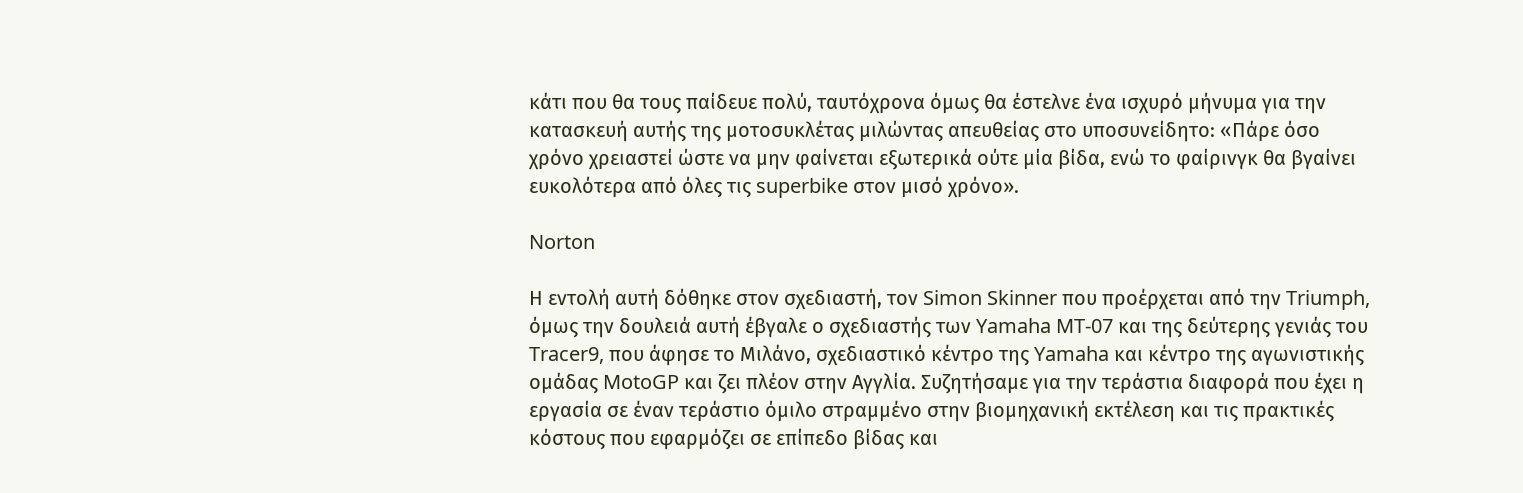κάτι που θα τους παίδευε πολύ, ταυτόχρονα όμως θα έστελνε ένα ισχυρό μήνυμα για την κατασκευή αυτής της μοτοσυκλέτας μιλώντας απευθείας στο υποσυνείδητο: «Πάρε όσο χρόνο χρειαστεί ώστε να μην φαίνεται εξωτερικά ούτε μία βίδα, ενώ το φαίρινγκ θα βγαίνει ευκολότερα από όλες τις superbike στον μισό χρόνο».

Norton

Η εντολή αυτή δόθηκε στον σχεδιαστή, τον Simon Skinner που προέρχεται από την Triumph, όμως την δουλειά αυτή έβγαλε ο σχεδιαστής των Yamaha MT-07 και της δεύτερης γενιάς του Tracer9, που άφησε το Μιλάνο, σχεδιαστικό κέντρο της Yamaha και κέντρο της αγωνιστικής ομάδας MotoGP και ζει πλέον στην Αγγλία. Συζητήσαμε για την τεράστια διαφορά που έχει η εργασία σε έναν τεράστιο όμιλο στραμμένο στην βιομηχανική εκτέλεση και τις πρακτικές κόστους που εφαρμόζει σε επίπεδο βίδας και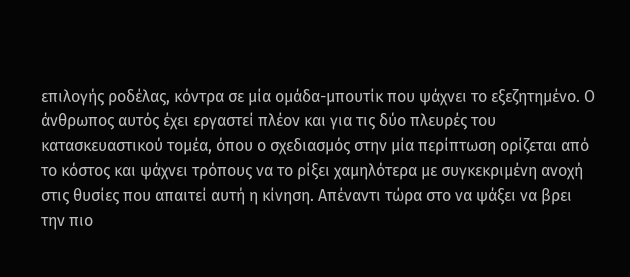επιλογής ροδέλας, κόντρα σε μία ομάδα-μπουτίκ που ψάχνει το εξεζητημένο. Ο άνθρωπος αυτός έχει εργαστεί πλέον και για τις δύο πλευρές του κατασκευαστικού τομέα, όπου ο σχεδιασμός στην μία περίπτωση ορίζεται από το κόστος και ψάχνει τρόπους να το ρίξει χαμηλότερα με συγκεκριμένη ανοχή στις θυσίες που απαιτεί αυτή η κίνηση. Απέναντι τώρα στο να ψάξει να βρει την πιο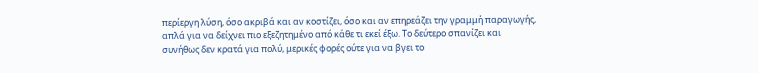περίεργη λύση, όσο ακριβά και αν κοστίζει, όσο και αν επηρεάζει την γραμμή παραγωγής, απλά για να δείχνει πιο εξεζητημένο από κάθε τι εκεί έξω. Το δεύτερο σπανίζει και συνήθως δεν κρατά για πολύ, μερικές φορές ούτε για να βγει το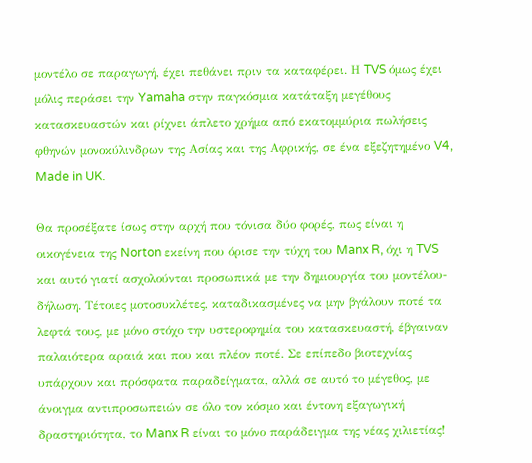μοντέλο σε παραγωγή, έχει πεθάνει πριν τα καταφέρει. Η TVS όμως έχει μόλις περάσει την Yamaha στην παγκόσμια κατάταξη μεγέθους κατασκευαστών και ρίχνει άπλετο χρήμα από εκατομμύρια πωλήσεις φθηνών μονοκύλινδρων της Ασίας και της Αφρικής, σε ένα εξεζητημένο V4, Made in UK.

Θα προσέξατε ίσως στην αρχή που τόνισα δύο φορές, πως είναι η οικογένεια της Norton εκείνη που όρισε την τύχη του Manx R, όχι η TVS και αυτό γιατί ασχολούνται προσωπικά με την δημιουργία του μοντέλου-δήλωση. Τέτοιες μοτοσυκλέτες, καταδικασμένες να μην βγάλουν ποτέ τα λεφτά τους, με μόνο στόχο την υστεροφημία του κατασκευαστή, έβγαιναν παλαιότερα αραιά και που και πλέον ποτέ. Σε επίπεδο βιοτεχνίας υπάρχουν και πρόσφατα παραδείγματα, αλλά σε αυτό το μέγεθος, με άνοιγμα αντιπροσωπειών σε όλο τον κόσμο και έντονη εξαγωγική δραστηριότητα, το Manx R είναι το μόνο παράδειγμα της νέας χιλιετίας!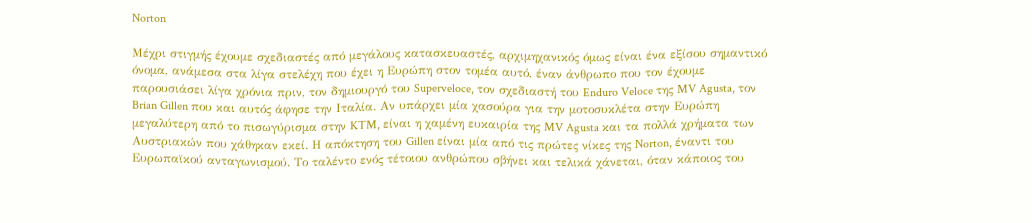Norton

Μέχρι στιγμής έχουμε σχεδιαστές από μεγάλους κατασκευαστές, αρχιμηχανικός όμως είναι ένα εξίσου σημαντικό όνομα, ανάμεσα στα λίγα στελέχη που έχει η Ευρώπη στον τομέα αυτό, έναν άνθρωπο που τον έχουμε παρουσιάσει λίγα χρόνια πριν, τον δημιουργό του Superveloce, τον σχεδιαστή του Enduro Veloce της MV Agusta, τον Brian Gillen που και αυτός άφησε την Ιταλία. Αν υπάρχει μία χασούρα για την μοτοσυκλέτα στην Ευρώπη μεγαλύτερη από το πισωγύρισμα στην KTM, είναι η χαμένη ευκαιρία της MV Agusta και τα πολλά χρήματα των Αυστριακών που χάθηκαν εκεί. Η απόκτηση του Gillen είναι μία από τις πρώτες νίκες της Norton, έναντι του Ευρωπαϊκού ανταγωνισμού. Το ταλέντο ενός τέτοιου ανθρώπου σβήνει και τελικά χάνεται, όταν κάποιος του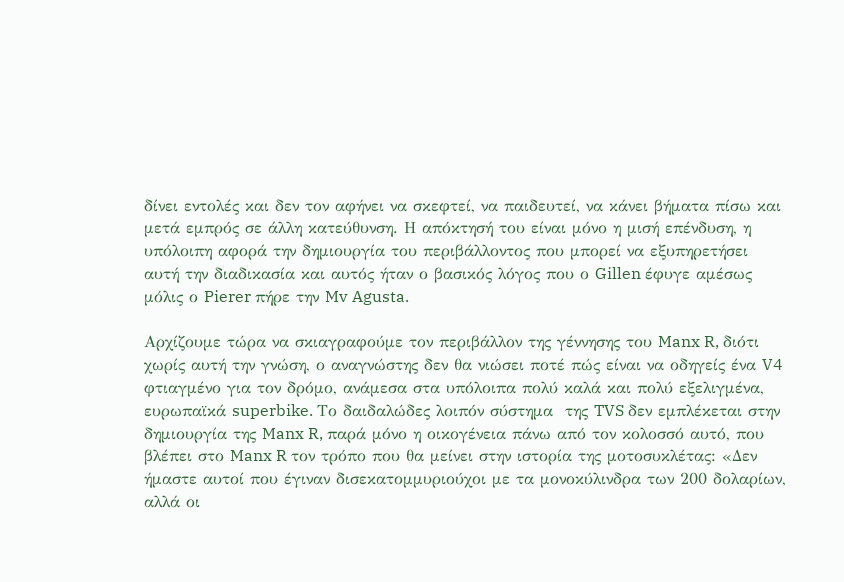δίνει εντολές και δεν τον αφήνει να σκεφτεί, να παιδευτεί, να κάνει βήματα πίσω και μετά εμπρός σε άλλη κατεύθυνση. Η απόκτησή του είναι μόνο η μισή επένδυση, η υπόλοιπη αφορά την δημιουργία του περιβάλλοντος που μπορεί να εξυπηρετήσει αυτή την διαδικασία και αυτός ήταν ο βασικός λόγος που ο Gillen έφυγε αμέσως μόλις ο Pierer πήρε την Mv Agusta.

Αρχίζουμε τώρα να σκιαγραφούμε τον περιβάλλον της γέννησης του Manx R, διότι χωρίς αυτή την γνώση, ο αναγνώστης δεν θα νιώσει ποτέ πώς είναι να οδηγείς ένα V4 φτιαγμένο για τον δρόμο, ανάμεσα στα υπόλοιπα πολύ καλά και πολύ εξελιγμένα, ευρωπαϊκά superbike. Το δαιδαλώδες λοιπόν σύστημα  της TVS δεν εμπλέκεται στην δημιουργία της Manx R, παρά μόνο η οικογένεια πάνω από τον κολοσσό αυτό, που βλέπει στο Manx R τον τρόπο που θα μείνει στην ιστορία της μοτοσυκλέτας: «Δεν ήμαστε αυτοί που έγιναν δισεκατομμυριούχοι με τα μονοκύλινδρα των 200 δολαρίων, αλλά οι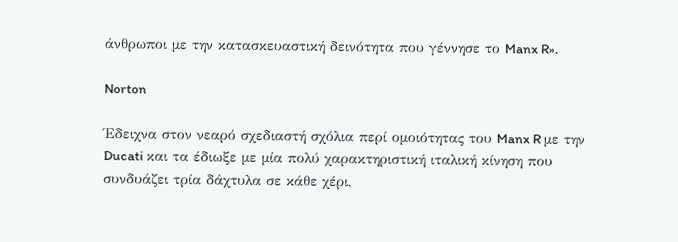άνθρωποι με την κατασκευαστική δεινότητα που γέννησε το Manx R».

Norton

Έδειχνα στον νεαρό σχεδιαστή σχόλια περί ομοιότητας του Manx R με την Ducati και τα έδιωξε με μία πολύ χαρακτηριστική ιταλική κίνηση που συνδυάζει τρία δάχτυλα σε κάθε χέρι,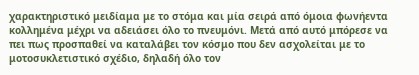χαρακτηριστικό μειδίαμα με το στόμα και μία σειρά από όμοια φωνήεντα κολλημένα μέχρι να αδειάσει όλο το πνευμόνι. Μετά από αυτό μπόρεσε να πει πως προσπαθεί να καταλάβει τον κόσμο που δεν ασχολείται με το μοτοσυκλετιστικό σχέδιο, δηλαδή όλο τον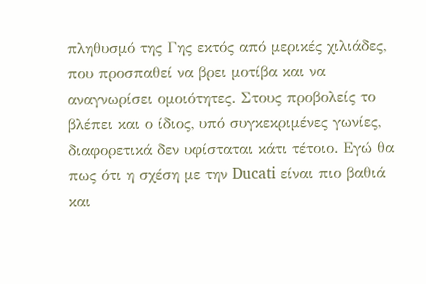πληθυσμό της Γης εκτός από μερικές χιλιάδες, που προσπαθεί να βρει μοτίβα και να αναγνωρίσει ομοιότητες. Στους προβολείς το βλέπει και ο ίδιος, υπό συγκεκριμένες γωνίες, διαφορετικά δεν υφίσταται κάτι τέτοιο. Εγώ θα πως ότι η σχέση με την Ducati είναι πιο βαθιά και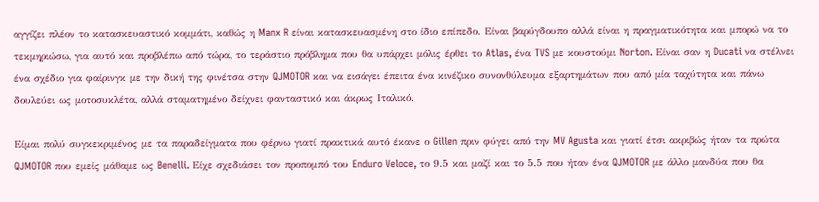αγγίζει πλέον το κατασκευαστικό κομμάτι, καθώς η Manx R είναι κατασκευασμένη στο ίδιο επίπεδο. Είναι βαρύγδουπο αλλά είναι η πραγματικότητα και μπορώ να το τεκμηριώσω, για αυτό και προβλέπω από τώρα, το τεράστιο πρόβλημα που θα υπάρχει μόλις έρθει το Atlas, ένα TVS με κουστούμι Norton. Είναι σαν η Ducati να στέλνει ένα σχέδιο για φαίρινγκ με την δική της φινέτσα στην QJMOTOR και να εισάγει έπειτα ένα κινέζικο συνονθύλευμα εξαρτημάτων που από μία ταχύτητα και πάνω δουλεύει ως μοτοσυκλέτα, αλλά σταματημένο δείχνει φανταστικό και άκρως Ιταλικό.

Είμαι πολύ συγκεκριμένος με τα παραδείγματα που φέρνω γιατί πρακτικά αυτό έκανε ο Gillen πριν φύγει από την MV Agusta και γιατί έτσι ακριβώς ήταν τα πρώτα QJMOTOR που εμείς μάθαμε ως Benelli. Είχε σχεδιάσει τον προπομπό του Enduro Veloce, το 9.5 και μαζί και το 5.5 που ήταν ένα QJMOTOR με άλλο μανδύα που θα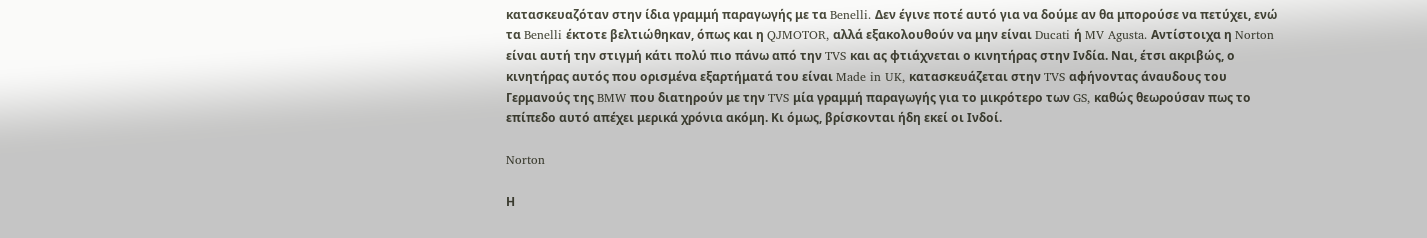κατασκευαζόταν στην ίδια γραμμή παραγωγής με τα Benelli. Δεν έγινε ποτέ αυτό για να δούμε αν θα μπορούσε να πετύχει, ενώ τα Benelli έκτοτε βελτιώθηκαν, όπως και η QJMOTOR, αλλά εξακολουθούν να μην είναι Ducati ή MV Agusta. Αντίστοιχα η Norton είναι αυτή την στιγμή κάτι πολύ πιο πάνω από την TVS και ας φτιάχνεται ο κινητήρας στην Ινδία. Ναι, έτσι ακριβώς, ο κινητήρας αυτός που ορισμένα εξαρτήματά του είναι Made in UK, κατασκευάζεται στην TVS αφήνοντας άναυδους του Γερμανούς της BMW που διατηρούν με την TVS μία γραμμή παραγωγής για το μικρότερο των GS, καθώς θεωρούσαν πως το επίπεδο αυτό απέχει μερικά χρόνια ακόμη. Κι όμως, βρίσκονται ήδη εκεί οι Ινδοί.

Norton

Η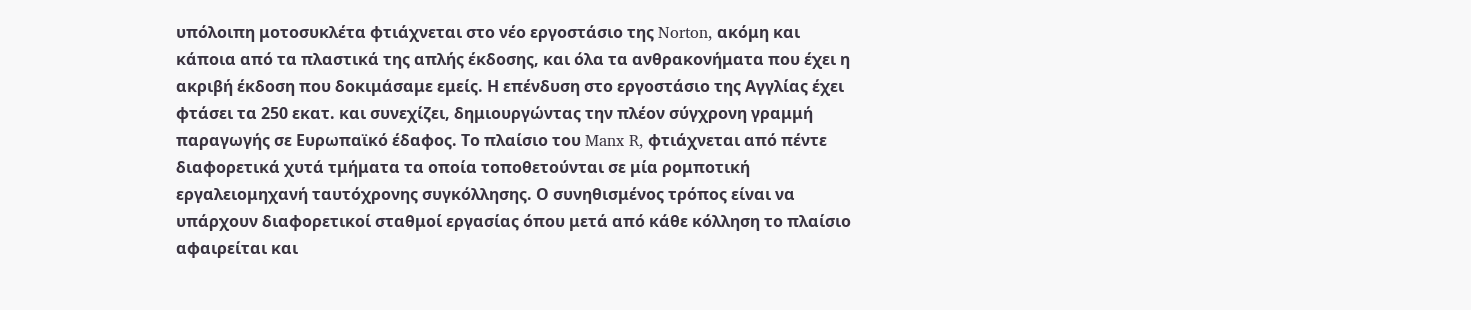υπόλοιπη μοτοσυκλέτα φτιάχνεται στο νέο εργοστάσιο της Norton, ακόμη και κάποια από τα πλαστικά της απλής έκδοσης, και όλα τα ανθρακονήματα που έχει η ακριβή έκδοση που δοκιμάσαμε εμείς. Η επένδυση στο εργοστάσιο της Αγγλίας έχει φτάσει τα 250 εκατ. και συνεχίζει, δημιουργώντας την πλέον σύγχρονη γραμμή παραγωγής σε Ευρωπαϊκό έδαφος. Το πλαίσιο του Manx R, φτιάχνεται από πέντε διαφορετικά χυτά τμήματα τα οποία τοποθετούνται σε μία ρομποτική εργαλειομηχανή ταυτόχρονης συγκόλλησης. Ο συνηθισμένος τρόπος είναι να υπάρχουν διαφορετικοί σταθμοί εργασίας όπου μετά από κάθε κόλληση το πλαίσιο αφαιρείται και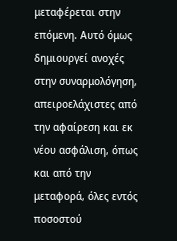μεταφέρεται στην επόμενη. Αυτό όμως δημιουργεί ανοχές στην συναρμολόγηση, απειροελάχιστες από την αφαίρεση και εκ νέου ασφάλιση, όπως και από την μεταφορά, όλες εντός ποσοστού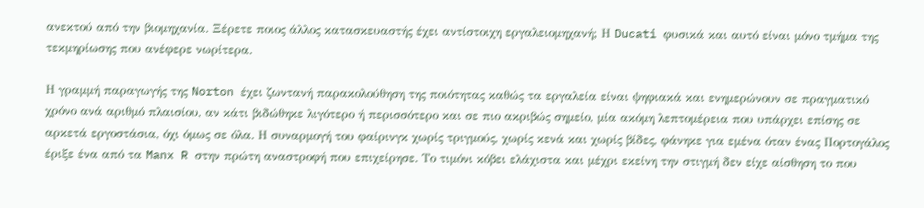ανεκτού από την βιομηχανία. Ξέρετε ποιος άλλος κατασκευαστής έχει αντίστοιχη εργαλειομηχανή; Η Ducati φυσικά και αυτό είναι μόνο τμήμα της τεκμηρίωσης που ανέφερε νωρίτερα.

Η γραμμή παραγωγής της Norton έχει ζωντανή παρακολούθηση της ποιότητας καθώς τα εργαλεία είναι ψηφιακά και ενημερώνουν σε πραγματικό χρόνο ανά αριθμό πλαισίου, αν κάτι βιδώθηκε λιγότερο ή περισσότερο και σε πιο ακριβώς σημείο, μία ακόμη λεπτομέρεια που υπάρχει επίσης σε αρκετά εργοστάσια, όχι όμως σε όλα. Η συναρμογή του φαίρινγκ χωρίς τριγμούς, χωρίς κενά και χωρίς βίδες, φάνηκε για εμένα όταν ένας Πορτογάλος έριξε ένα από τα Manx R στην πρώτη αναστροφή που επιχείρησε. Το τιμόνι κόβει ελάχιστα και μέχρι εκείνη την στιγμή δεν είχε αίσθηση το που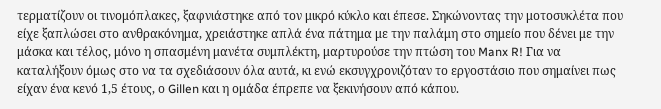τερματίζουν οι τινομόπλακες, ξαφνιάστηκε από τον μικρό κύκλο και έπεσε. Σηκώνοντας την μοτοσυκλέτα που είχε ξαπλώσει στο ανθρακόνημα, χρειάστηκε απλά ένα πάτημα με την παλάμη στο σημείο που δένει με την μάσκα και τέλος, μόνο η σπασμένη μανέτα συμπλέκτη, μαρτυρούσε την πτώση του Manx R! Για να καταλήξουν όμως στο να τα σχεδιάσουν όλα αυτά, κι ενώ εκσυγχρονιζόταν το εργοστάσιο που σημαίνει πως είχαν ένα κενό 1,5 έτους, ο Gillen και η ομάδα έπρεπε να ξεκινήσουν από κάπου.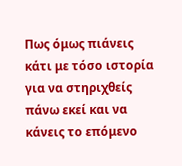Πως όμως πιάνεις κάτι με τόσο ιστορία για να στηριχθείς πάνω εκεί και να κάνεις το επόμενο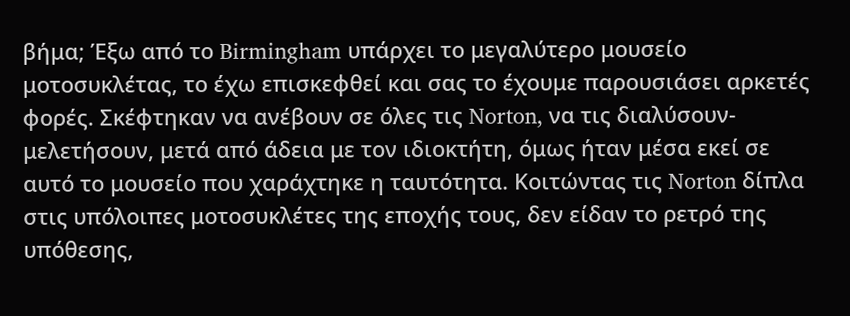βήμα; Έξω από το Birmingham υπάρχει το μεγαλύτερο μουσείο μοτοσυκλέτας, το έχω επισκεφθεί και σας το έχουμε παρουσιάσει αρκετές φορές. Σκέφτηκαν να ανέβουν σε όλες τις Norton, να τις διαλύσουν-μελετήσουν, μετά από άδεια με τον ιδιοκτήτη, όμως ήταν μέσα εκεί σε αυτό το μουσείο που χαράχτηκε η ταυτότητα. Κοιτώντας τις Norton δίπλα στις υπόλοιπες μοτοσυκλέτες της εποχής τους, δεν είδαν το ρετρό της υπόθεσης,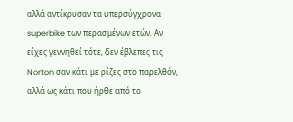αλλά αντίκρυσαν τα υπερσύγχρονα superbike των περασμένων ετών. Αν είχες γεννηθεί τότε, δεν έβλεπες τις Norton σαν κάτι με ρίζες στο παρελθόν, αλλά ως κάτι που ήρθε από το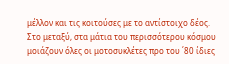μέλλον και τις κοιτούσες με το αντίστοιχο δέος. Στο μεταξύ, στα μάτια του περισσότερου κόσμου μοιάζουν όλες οι μοτοσυκλέτες προ του ΄80 ίδιες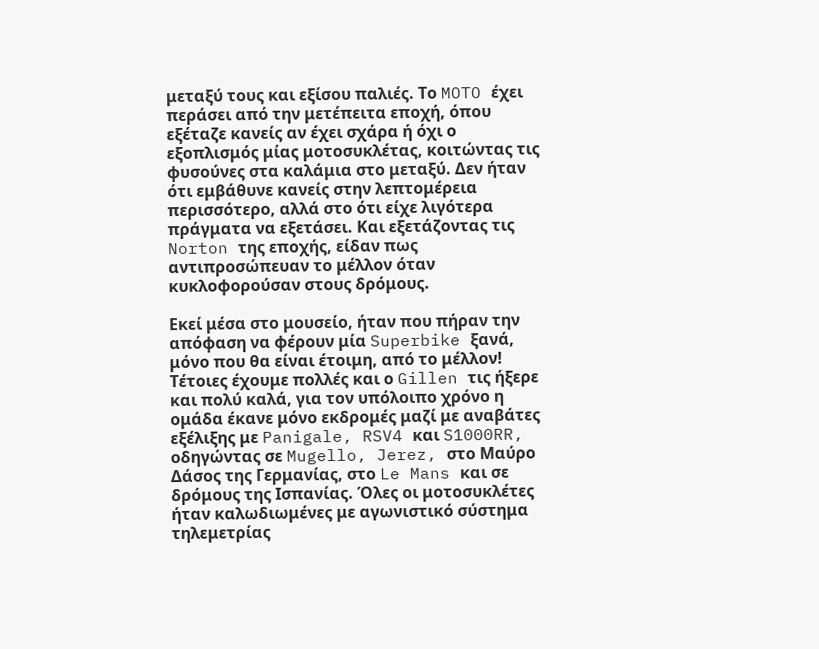μεταξύ τους και εξίσου παλιές. Το MOTO έχει περάσει από την μετέπειτα εποχή, όπου εξέταζε κανείς αν έχει σχάρα ή όχι ο εξοπλισμός μίας μοτοσυκλέτας, κοιτώντας τις φυσούνες στα καλάμια στο μεταξύ. Δεν ήταν ότι εμβάθυνε κανείς στην λεπτομέρεια περισσότερο, αλλά στο ότι είχε λιγότερα πράγματα να εξετάσει. Και εξετάζοντας τις Norton της εποχής, είδαν πως αντιπροσώπευαν το μέλλον όταν κυκλοφορούσαν στους δρόμους.

Εκεί μέσα στο μουσείο, ήταν που πήραν την απόφαση να φέρουν μία Superbike ξανά, μόνο που θα είναι έτοιμη, από το μέλλον! Τέτοιες έχουμε πολλές και ο Gillen τις ήξερε και πολύ καλά, για τον υπόλοιπο χρόνο η ομάδα έκανε μόνο εκδρομές μαζί με αναβάτες εξέλιξης με Panigale, RSV4 και S1000RR, οδηγώντας σε Mugello, Jerez, στο Μαύρο Δάσος της Γερμανίας, στο Le Mans και σε δρόμους της Ισπανίας. Όλες οι μοτοσυκλέτες ήταν καλωδιωμένες με αγωνιστικό σύστημα τηλεμετρίας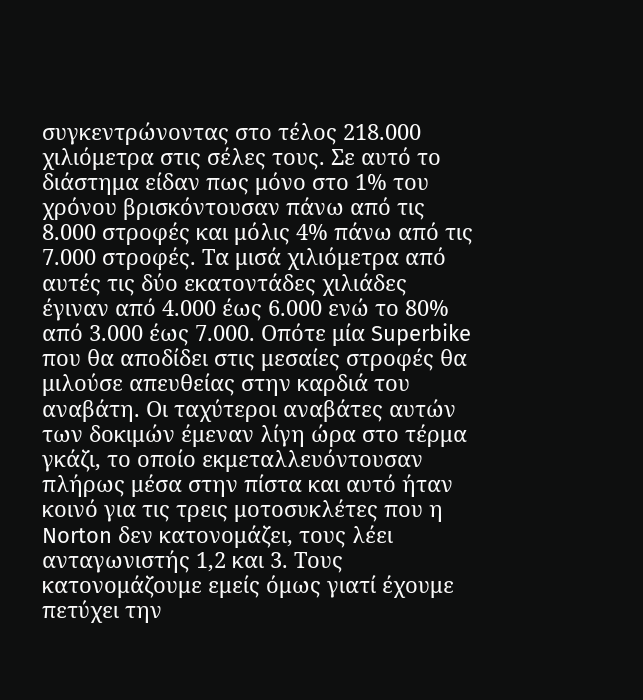συγκεντρώνοντας στο τέλος 218.000 χιλιόμετρα στις σέλες τους. Σε αυτό το διάστημα είδαν πως μόνο στο 1% του χρόνου βρισκόντουσαν πάνω από τις 8.000 στροφές και μόλις 4% πάνω από τις 7.000 στροφές. Τα μισά χιλιόμετρα από αυτές τις δύο εκατοντάδες χιλιάδες έγιναν από 4.000 έως 6.000 ενώ το 80% από 3.000 έως 7.000. Οπότε μία Superbike που θα αποδίδει στις μεσαίες στροφές θα μιλούσε απευθείας στην καρδιά του αναβάτη. Οι ταχύτεροι αναβάτες αυτών των δοκιμών έμεναν λίγη ώρα στο τέρμα γκάζι, το οποίο εκμεταλλευόντουσαν πλήρως μέσα στην πίστα και αυτό ήταν κοινό για τις τρεις μοτοσυκλέτες που η Norton δεν κατονομάζει, τους λέει ανταγωνιστής 1,2 και 3. Τους κατονομάζουμε εμείς όμως γιατί έχουμε πετύχει την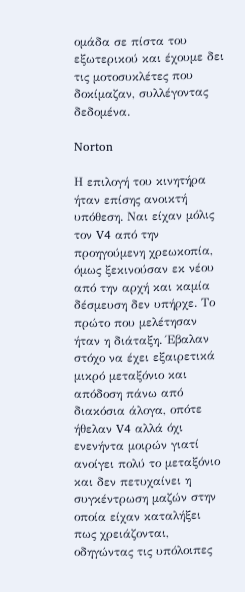ομάδα σε πίστα του εξωτερικού και έχουμε δει τις μοτοσυκλέτες που δοκίμαζαν, συλλέγοντας δεδομένα.

Norton

Η επιλογή του κινητήρα ήταν επίσης ανοικτή υπόθεση. Ναι είχαν μόλις τον V4 από την προηγούμενη χρεωκοπία, όμως ξεκινούσαν εκ νέου από την αρχή και καμία δέσμευση δεν υπήρχε. Το πρώτο που μελέτησαν ήταν η διάταξη. Έβαλαν στόχο να έχει εξαιρετικά μικρό μεταξόνιο και απόδοση πάνω από διακόσια άλογα, οπότε ήθελαν V4 αλλά όχι ενενήντα μοιρών γιατί ανοίγει πολύ το μεταξόνιο και δεν πετυχαίνει η συγκέντρωση μαζών στην οποία είχαν καταλήξει πως χρειάζονται, οδηγώντας τις υπόλοιπες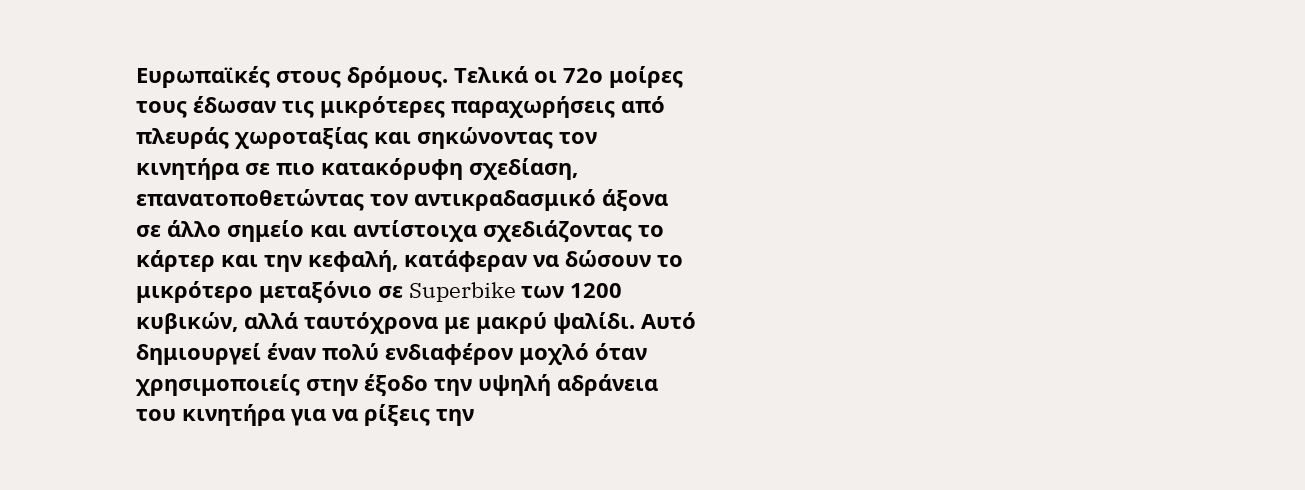Ευρωπαϊκές στους δρόμους. Τελικά οι 72ο μοίρες τους έδωσαν τις μικρότερες παραχωρήσεις από πλευράς χωροταξίας και σηκώνοντας τον κινητήρα σε πιο κατακόρυφη σχεδίαση, επανατοποθετώντας τον αντικραδασμικό άξονα σε άλλο σημείο και αντίστοιχα σχεδιάζοντας το κάρτερ και την κεφαλή, κατάφεραν να δώσουν το μικρότερο μεταξόνιο σε Superbike των 1200 κυβικών, αλλά ταυτόχρονα με μακρύ ψαλίδι. Αυτό δημιουργεί έναν πολύ ενδιαφέρον μοχλό όταν χρησιμοποιείς στην έξοδο την υψηλή αδράνεια του κινητήρα για να ρίξεις την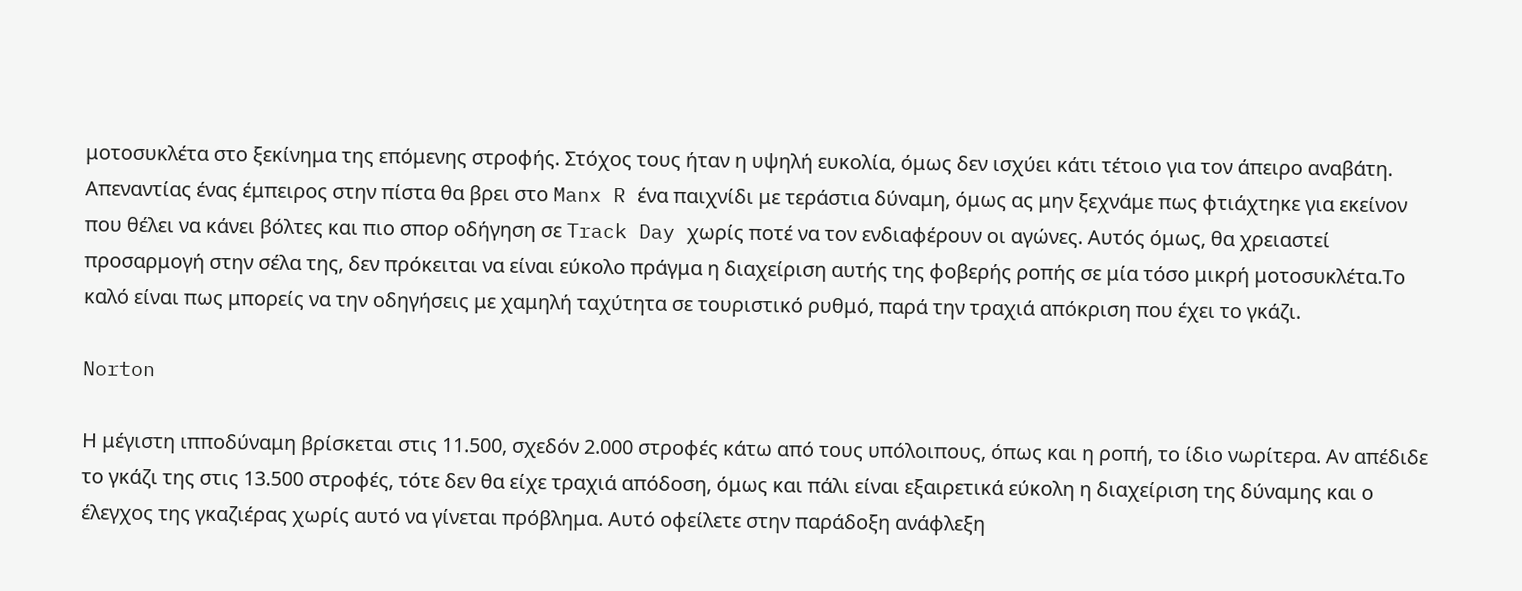μοτοσυκλέτα στο ξεκίνημα της επόμενης στροφής. Στόχος τους ήταν η υψηλή ευκολία, όμως δεν ισχύει κάτι τέτοιο για τον άπειρο αναβάτη. Απεναντίας ένας έμπειρος στην πίστα θα βρει στο Manx R ένα παιχνίδι με τεράστια δύναμη, όμως ας μην ξεχνάμε πως φτιάχτηκε για εκείνον που θέλει να κάνει βόλτες και πιο σπορ οδήγηση σε Track Day χωρίς ποτέ να τον ενδιαφέρουν οι αγώνες. Αυτός όμως, θα χρειαστεί προσαρμογή στην σέλα της, δεν πρόκειται να είναι εύκολο πράγμα η διαχείριση αυτής της φοβερής ροπής σε μία τόσο μικρή μοτοσυκλέτα.Το καλό είναι πως μπορείς να την οδηγήσεις με χαμηλή ταχύτητα σε τουριστικό ρυθμό, παρά την τραχιά απόκριση που έχει το γκάζι.

Norton

Η μέγιστη ιπποδύναμη βρίσκεται στις 11.500, σχεδόν 2.000 στροφές κάτω από τους υπόλοιπους, όπως και η ροπή, το ίδιο νωρίτερα. Αν απέδιδε το γκάζι της στις 13.500 στροφές, τότε δεν θα είχε τραχιά απόδοση, όμως και πάλι είναι εξαιρετικά εύκολη η διαχείριση της δύναμης και ο έλεγχος της γκαζιέρας χωρίς αυτό να γίνεται πρόβλημα. Αυτό οφείλετε στην παράδοξη ανάφλεξη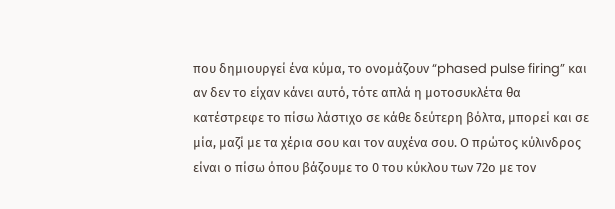που δημιουργεί ένα κύμα, το ονομάζουν “phased pulse firing” και αν δεν το είχαν κάνει αυτό, τότε απλά η μοτοσυκλέτα θα κατέστρεφε το πίσω λάστιχο σε κάθε δεύτερη βόλτα, μπορεί και σε μία, μαζί με τα χέρια σου και τον αυχένα σου. Ο πρώτος κύλινδρος είναι ο πίσω όπου βάζουμε το 0 του κύκλου των 72ο με τον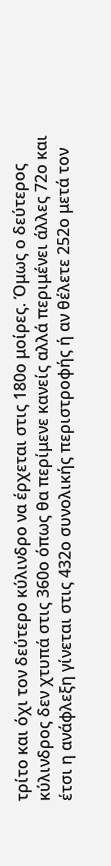τρίτο και όχι τον δεύτερο κύλινδρο να έρχεται στις 180ο μοίρες. Όμως ο δεύτερος κύλινδρος δεν χτυπά στις 360ο όπως θα περίμενε κανείς αλλά περιμένει άλλες 72ο και έτσι η ανάφλεξη γίνεται στις 432ο συνολικής περιστροφής ή αν θέλετε 252ο μετά τον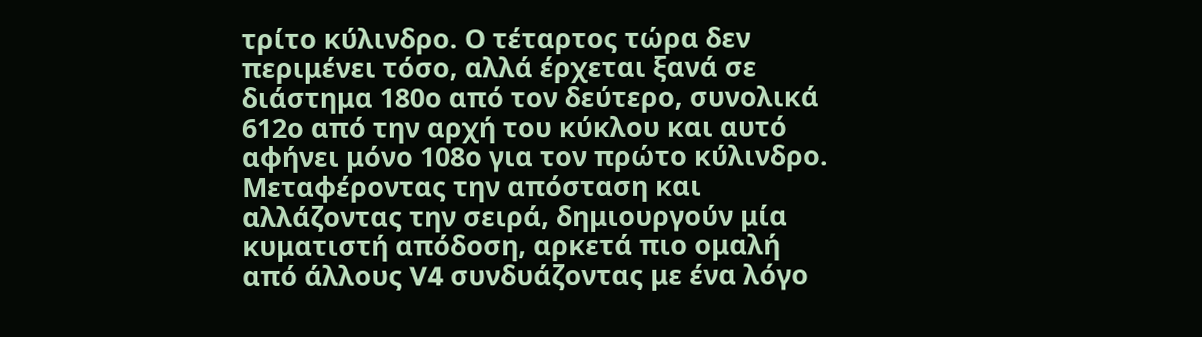τρίτο κύλινδρο. Ο τέταρτος τώρα δεν περιμένει τόσο, αλλά έρχεται ξανά σε διάστημα 180ο από τον δεύτερο, συνολικά 612ο από την αρχή του κύκλου και αυτό αφήνει μόνο 108ο για τον πρώτο κύλινδρο. Μεταφέροντας την απόσταση και αλλάζοντας την σειρά, δημιουργούν μία κυματιστή απόδοση, αρκετά πιο ομαλή από άλλους V4 συνδυάζοντας με ένα λόγο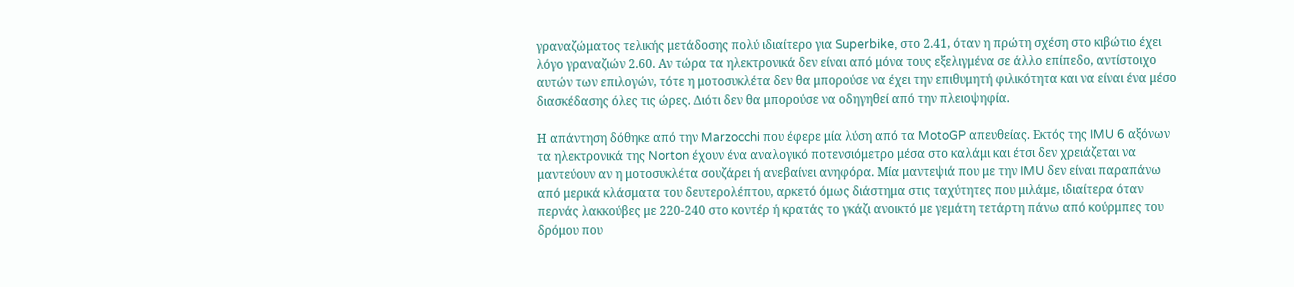γραναζώματος τελικής μετάδοσης πολύ ιδιαίτερο για Superbike, στο 2.41, όταν η πρώτη σχέση στο κιβώτιο έχει λόγο γραναζιών 2.60. Αν τώρα τα ηλεκτρονικά δεν είναι από μόνα τους εξελιγμένα σε άλλο επίπεδο, αντίστοιχο αυτών των επιλογών, τότε η μοτοσυκλέτα δεν θα μπορούσε να έχει την επιθυμητή φιλικότητα και να είναι ένα μέσο διασκέδασης όλες τις ώρες. Διότι δεν θα μπορούσε να οδηγηθεί από την πλειοψηφία.

Η απάντηση δόθηκε από την Marzocchi που έφερε μία λύση από τα MotoGP απευθείας. Εκτός της IMU 6 αξόνων τα ηλεκτρονικά της Norton έχουν ένα αναλογικό ποτενσιόμετρο μέσα στο καλάμι και έτσι δεν χρειάζεται να μαντεύουν αν η μοτοσυκλέτα σουζάρει ή ανεβαίνει ανηφόρα. Μία μαντεψιά που με την IMU δεν είναι παραπάνω από μερικά κλάσματα του δευτερολέπτου, αρκετό όμως διάστημα στις ταχύτητες που μιλάμε, ιδιαίτερα όταν περνάς λακκούβες με 220-240 στο κοντέρ ή κρατάς το γκάζι ανοικτό με γεμάτη τετάρτη πάνω από κούρμπες του δρόμου που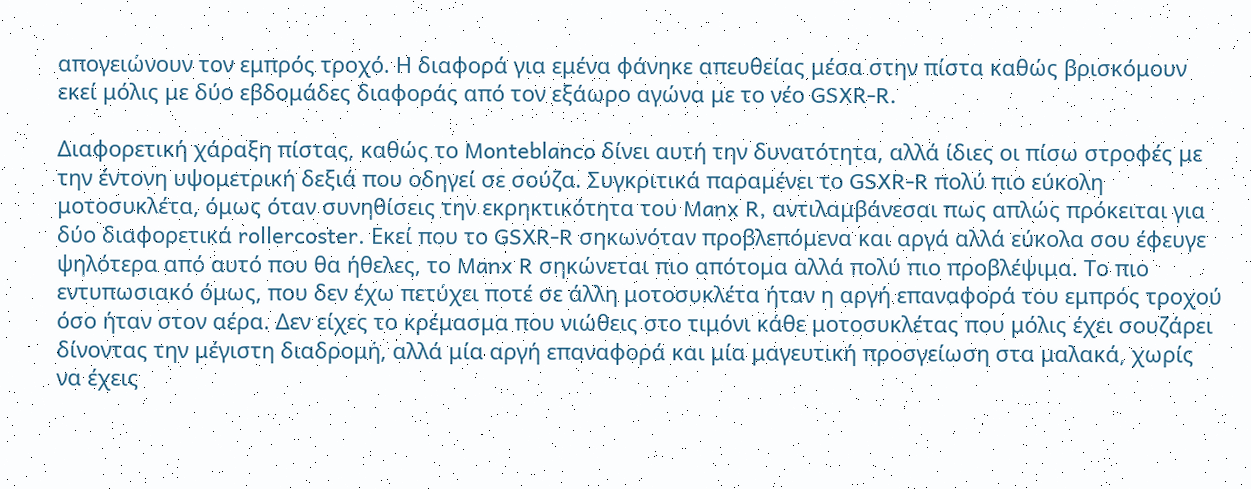απογειώνουν τον εμπρός τροχό. Η διαφορά για εμένα φάνηκε απευθείας μέσα στην πίστα καθώς βρισκόμουν εκεί μόλις με δύο εβδομάδες διαφοράς από τον εξάωρο αγώνα με το νέο GSXR-R.

Διαφορετική χάραξη πίστας, καθώς το Monteblanco δίνει αυτή την δυνατότητα, αλλά ίδιες οι πίσω στροφές με την έντονη υψομετρική δεξιά που οδηγεί σε σούζα. Συγκριτικά παραμένει το GSXR-R πολύ πιο εύκολη μοτοσυκλέτα, όμως όταν συνηθίσεις την εκρηκτικότητα του Manx R, αντιλαμβάνεσαι πως απλώς πρόκειται για δύο διαφορετικά rollercoster. Εκεί που το GSXR-R σηκωνόταν προβλεπόμενα και αργά αλλά εύκολα σου έφευγε ψηλότερα από αυτό που θα ήθελες, το Manx R σηκώνεται πιο απότομα αλλά πολύ πιο προβλέψιμα. Το πιο εντυπωσιακό όμως, που δεν έχω πετύχει ποτέ σε άλλη μοτοσυκλέτα ήταν η αργή επαναφορά του εμπρός τροχού όσο ήταν στον αέρα. Δεν είχες το κρέμασμα που νιώθεις στο τιμόνι κάθε μοτοσυκλέτας που μόλις έχει σουζάρει δίνοντας την μέγιστη διαδρομή, αλλά μία αργή επαναφορά και μία μαγευτική προσγείωση στα μαλακά, χωρίς να έχεις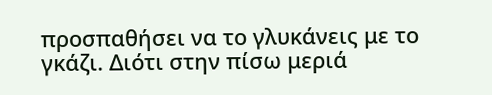προσπαθήσει να το γλυκάνεις με το γκάζι. Διότι στην πίσω μεριά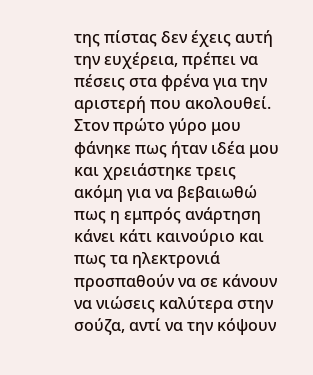της πίστας δεν έχεις αυτή την ευχέρεια, πρέπει να πέσεις στα φρένα για την αριστερή που ακολουθεί. Στον πρώτο γύρο μου φάνηκε πως ήταν ιδέα μου και χρειάστηκε τρεις ακόμη για να βεβαιωθώ πως η εμπρός ανάρτηση κάνει κάτι καινούριο και πως τα ηλεκτρονιά προσπαθούν να σε κάνουν να νιώσεις καλύτερα στην σούζα, αντί να την κόψουν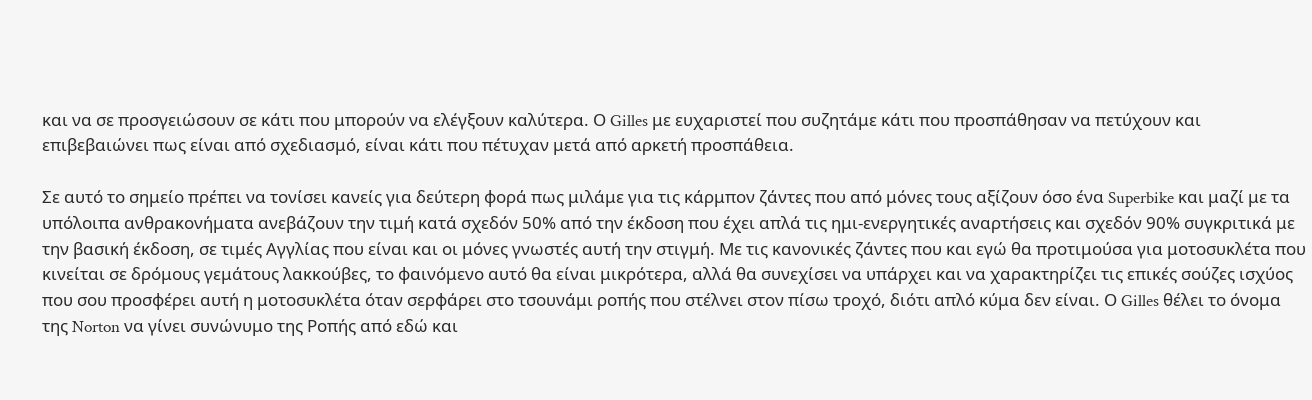και να σε προσγειώσουν σε κάτι που μπορούν να ελέγξουν καλύτερα. Ο Gilles με ευχαριστεί που συζητάμε κάτι που προσπάθησαν να πετύχουν και επιβεβαιώνει πως είναι από σχεδιασμό, είναι κάτι που πέτυχαν μετά από αρκετή προσπάθεια.

Σε αυτό το σημείο πρέπει να τονίσει κανείς για δεύτερη φορά πως μιλάμε για τις κάρμπον ζάντες που από μόνες τους αξίζουν όσο ένα Superbike και μαζί με τα υπόλοιπα ανθρακονήματα ανεβάζουν την τιμή κατά σχεδόν 50% από την έκδοση που έχει απλά τις ημι-ενεργητικές αναρτήσεις και σχεδόν 90% συγκριτικά με την βασική έκδοση, σε τιμές Αγγλίας που είναι και οι μόνες γνωστές αυτή την στιγμή. Με τις κανονικές ζάντες που και εγώ θα προτιμούσα για μοτοσυκλέτα που κινείται σε δρόμους γεμάτους λακκούβες, το φαινόμενο αυτό θα είναι μικρότερα, αλλά θα συνεχίσει να υπάρχει και να χαρακτηρίζει τις επικές σούζες ισχύος που σου προσφέρει αυτή η μοτοσυκλέτα όταν σερφάρει στο τσουνάμι ροπής που στέλνει στον πίσω τροχό, διότι απλό κύμα δεν είναι. Ο Gilles θέλει το όνομα της Norton να γίνει συνώνυμο της Ροπής από εδώ και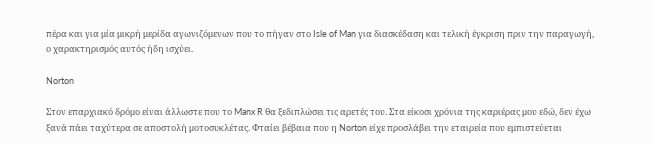πέρα και για μία μικρή μερίδα αγωνιζόμενων που το πήγαν στο Isle of Man για διασκέδαση και τελική έγκριση πριν την παραγωγή, ο χαρακτηρισμός αυτός ήδη ισχύει.

Norton

Στον επαρχιακό δρόμο είναι άλλωστε που το Manx R θα ξεδιπλώσει τις αρετές του. Στα είκοσι χρόνια της καριέρας μου εδώ, δεν έχω ξανά πάει ταχύτερα σε αποστολή μοτοσυκλέτας. Φταίει βέβαια που η Norton είχε προσλάβει την εταιρεία που εμπιστεύεται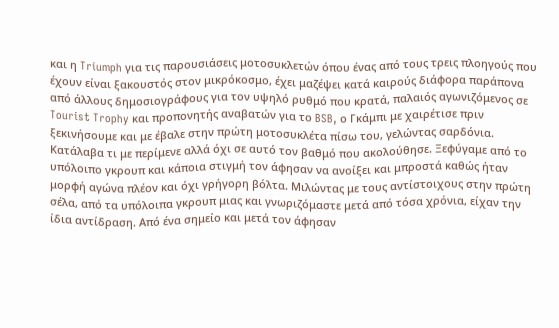και η Triumph για τις παρουσιάσεις μοτοσυκλετών όπου ένας από τους τρεις πλοηγούς που έχουν είναι ξακουστός στον μικρόκοσμο, έχει μαζέψει κατά καιρούς διάφορα παράπονα από άλλους δημοσιογράφους για τον υψηλό ρυθμό που κρατά, παλαιός αγωνιζόμενος σε Tourist Trophy και προπονητής αναβατών για το BSB, ο Γκάμπι με χαιρέτισε πριν ξεκινήσουμε και με έβαλε στην πρώτη μοτοσυκλέτα πίσω του, γελώντας σαρδόνια. Κατάλαβα τι με περίμενε αλλά όχι σε αυτό τον βαθμό που ακολούθησε. Ξεφύγαμε από το υπόλοιπο γκρουπ και κάποια στιγμή τον άφησαν να ανοίξει και μπροστά καθώς ήταν μορφή αγώνα πλέον και όχι γρήγορη βόλτα. Μιλώντας με τους αντίστοιχους στην πρώτη σέλα, από τα υπόλοιπα γκρουπ μιας και γνωριζόμαστε μετά από τόσα χρόνια, είχαν την ίδια αντίδραση. Από ένα σημείο και μετά τον άφησαν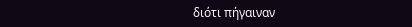διότι πήγαιναν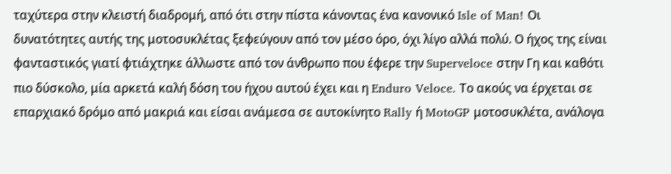ταχύτερα στην κλειστή διαδρομή, από ότι στην πίστα κάνοντας ένα κανονικό Isle of Man! Οι δυνατότητες αυτής της μοτοσυκλέτας ξεφεύγουν από τον μέσο όρο, όχι λίγο αλλά πολύ. Ο ήχος της είναι φανταστικός γιατί φτιάχτηκε άλλωστε από τον άνθρωπο που έφερε την Superveloce στην Γη και καθότι πιο δύσκολο, μία αρκετά καλή δόση του ήχου αυτού έχει και η Enduro Veloce. Το ακούς να έρχεται σε επαρχιακό δρόμο από μακριά και είσαι ανάμεσα σε αυτοκίνητο Rally ή MotoGP μοτοσυκλέτα, ανάλογα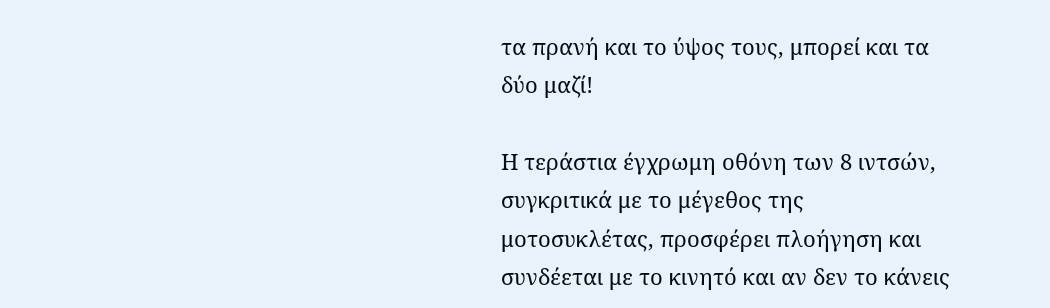τα πρανή και το ύψος τους, μπορεί και τα δύο μαζί!

Η τεράστια έγχρωμη οθόνη των 8 ιντσών, συγκριτικά με το μέγεθος της μοτοσυκλέτας, προσφέρει πλοήγηση και συνδέεται με το κινητό και αν δεν το κάνεις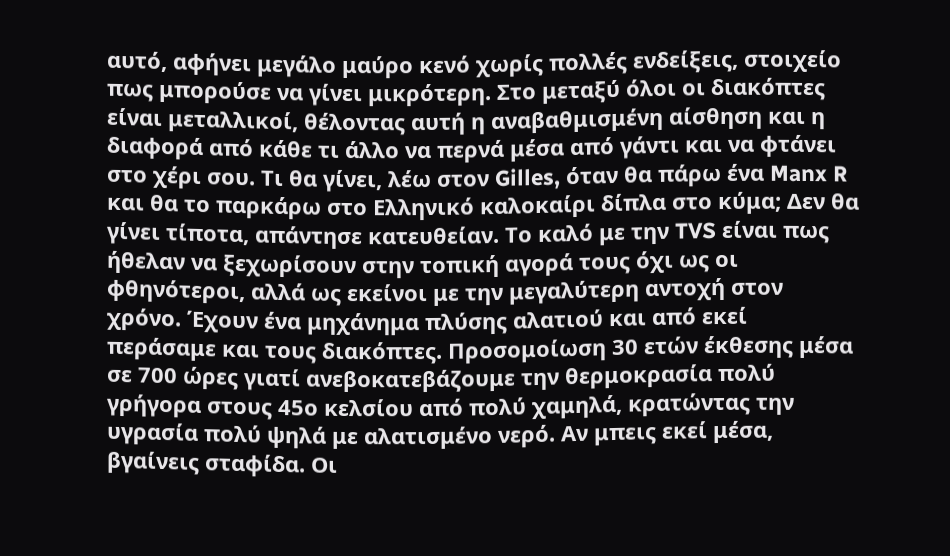αυτό, αφήνει μεγάλο μαύρο κενό χωρίς πολλές ενδείξεις, στοιχείο πως μπορούσε να γίνει μικρότερη. Στο μεταξύ όλοι οι διακόπτες είναι μεταλλικοί, θέλοντας αυτή η αναβαθμισμένη αίσθηση και η διαφορά από κάθε τι άλλο να περνά μέσα από γάντι και να φτάνει στο χέρι σου. Τι θα γίνει, λέω στον Gilles, όταν θα πάρω ένα Manx R και θα το παρκάρω στο Ελληνικό καλοκαίρι δίπλα στο κύμα; Δεν θα γίνει τίποτα, απάντησε κατευθείαν. Το καλό με την TVS είναι πως ήθελαν να ξεχωρίσουν στην τοπική αγορά τους όχι ως οι φθηνότεροι, αλλά ως εκείνοι με την μεγαλύτερη αντοχή στον χρόνο. Έχουν ένα μηχάνημα πλύσης αλατιού και από εκεί περάσαμε και τους διακόπτες. Προσομοίωση 30 ετών έκθεσης μέσα σε 700 ώρες γιατί ανεβοκατεβάζουμε την θερμοκρασία πολύ γρήγορα στους 45ο κελσίου από πολύ χαμηλά, κρατώντας την υγρασία πολύ ψηλά με αλατισμένο νερό. Αν μπεις εκεί μέσα, βγαίνεις σταφίδα. Οι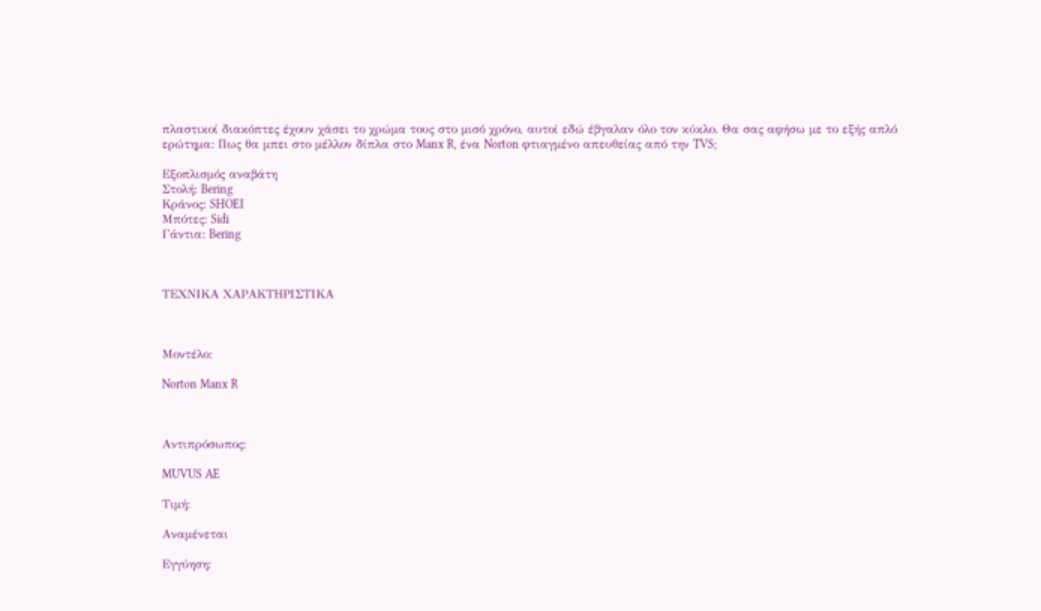πλαστικοί διακόπτες έχουν χάσει το χρώμα τους στο μισό χρόνο, αυτοί εδώ έβγαλαν όλο τον κύκλο. Θα σας αφήσω με το εξής απλό ερώτημα: Πως θα μπει στο μέλλον δίπλα στο Manx R, ένα Norton φτιαγμένο απευθείας από την TVS;

Εξοπλισμός αναβάτη
Στολή: Bering
Κράνος: SHOEI
Μπότες: Sidi
Γάντια: Bering



ΤΕΧΝΙΚΑ ΧΑΡΑΚΤΗΡΙΣΤΙΚΑ



Μοντέλο:

Norton Manx R



Αντιπρόσωπος:

MUVUS AE

Τιμή:

Αναμένεται

Εγγύηση: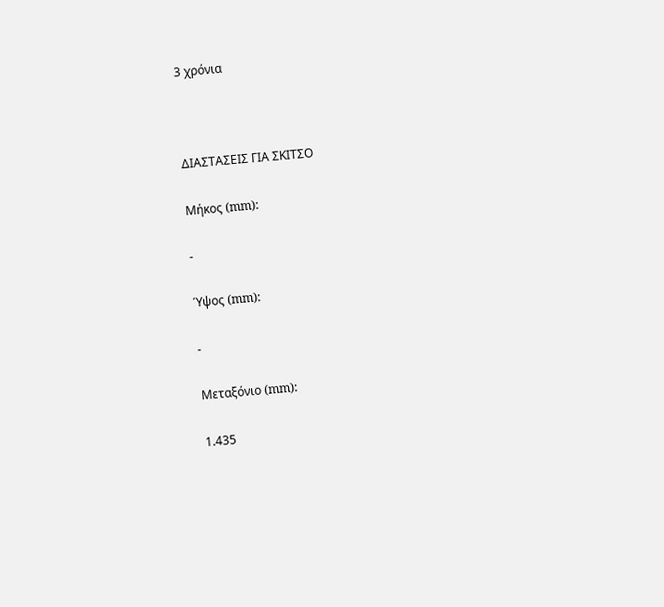3 χρόνια



ΔΙΑΣΤΑΣΕΙΣ ΓΙΑ ΣΚΙΤΣΟ

Μήκος (mm):

-

Ύψος (mm):

-

Μεταξόνιο (mm):

1.435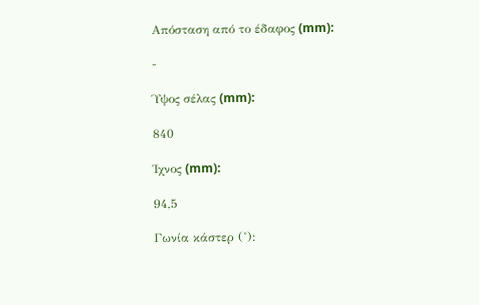Απόσταση από το έδαφος (mm):

-

Ύψος σέλας (mm):

840

Ίχνος (mm):

94,5

Γωνία κάστερ (˚):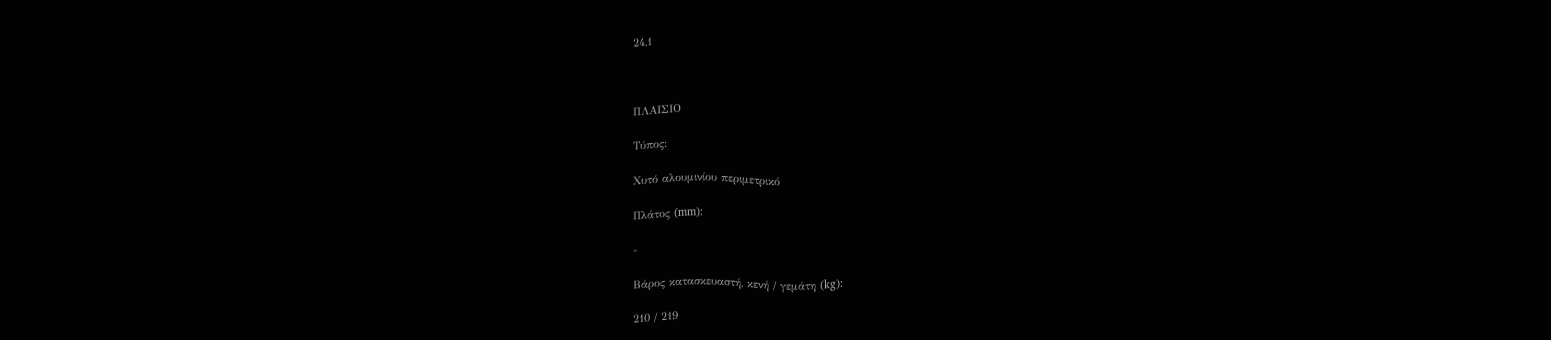24,1



ΠΛΑΙΣΙΟ

Τύπος:

Χυτό αλουμινίου περιμετρικό

Πλάτος (mm):

-

Βάρος κατασκευαστή, κενή / γεμάτη (kg):

210 / 219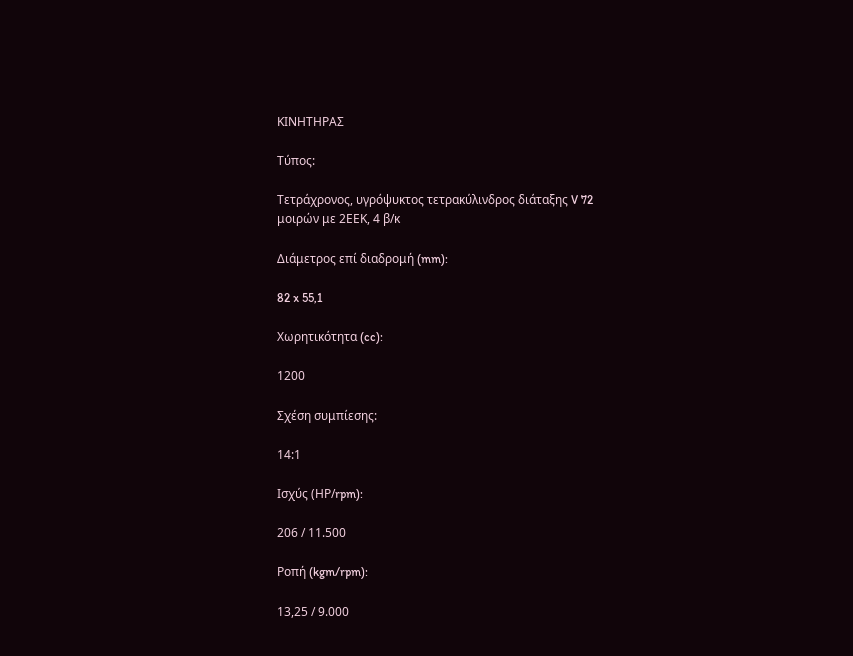ΚΙΝΗΤΗΡΑΣ

Τύπος:

Τετράχρονος, υγρόψυκτος τετρακύλινδρος διάταξης V 72 μοιρών με 2ΕΕΚ, 4 β/κ

Διάμετρος επί διαδρομή (mm):

82 x 55,1

Χωρητικότητα (cc):

1200

Σχέση συμπίεσης:

14:1

Ισχύς (ΗΡ/rpm):

206 / 11.500

Ροπή (kgm/rpm):

13,25 / 9.000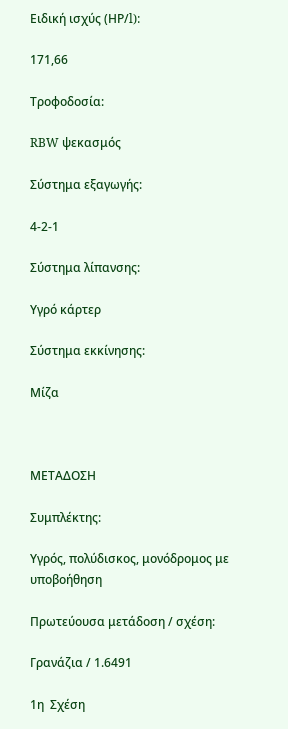Ειδική ισχύς (ΗΡ/l):

171,66

Τροφοδοσία:

RBW ψεκασμός

Σύστημα εξαγωγής:

4-2-1

Σύστημα λίπανσης:

Υγρό κάρτερ

Σύστημα εκκίνησης:

Μίζα



ΜΕΤΑΔΟΣΗ

Συμπλέκτης:

Υγρός, πολύδισκος, μονόδρομος με υποβοήθηση

Πρωτεύουσα μετάδοση / σχέση:

Γρανάζια / 1.6491

1η  Σχέση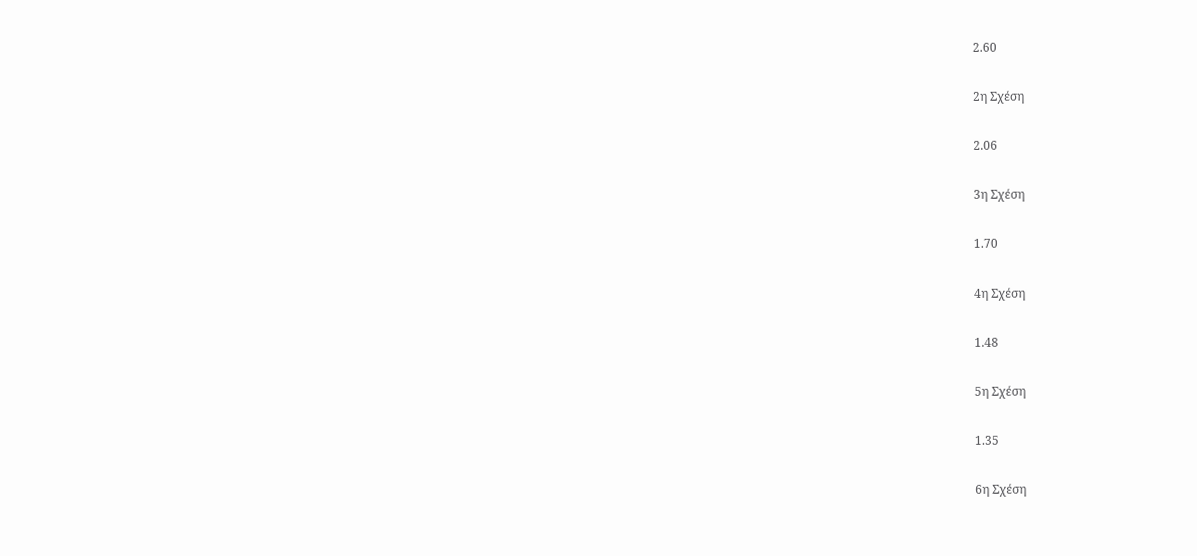2.60

2η Σχέση

2.06

3η Σχέση

1.70

4η Σχέση

1.48

5η Σχέση

1.35

6η Σχέση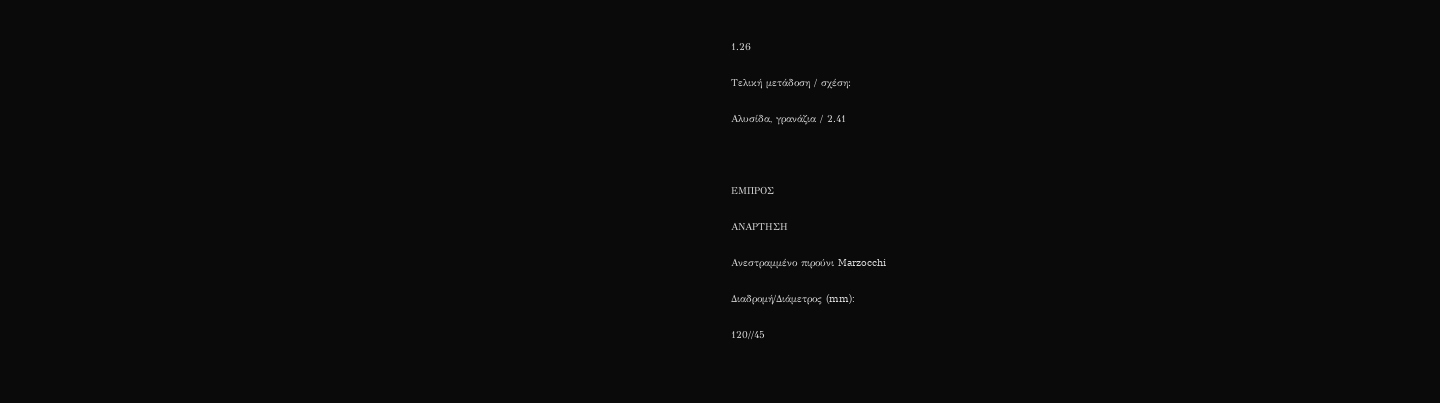1.26

Τελική μετάδοση / σχέση:

Αλυσίδα, γρανάζια / 2.41



ΕΜΠΡΟΣ

ΑΝΑΡΤΗΣΗ

Ανεστραμμένο πιρούνι Marzocchi

Διαδρομή/Διάμετρος (mm):

120//45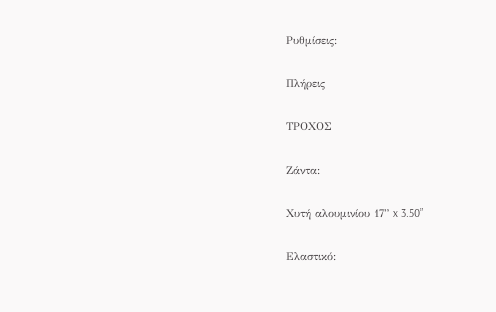Ρυθμίσεις:

Πλήρεις

ΤΡΟΧΟΣ

Ζάντα:

Χυτή αλουμινίου 17” x 3.50”

Ελαστικό: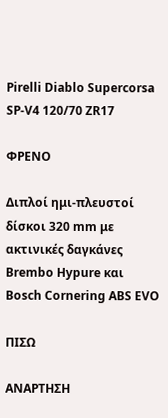Pirelli Diablo Supercorsa SP-V4 120/70 ZR17

ΦΡΕΝΟ

Διπλοί ημι-πλευστοί δίσκοι 320 mm με ακτινικές δαγκάνες Brembo Hypure και Bosch Cornering ABS EVO

ΠΙΣΩ

ΑΝΑΡΤΗΣΗ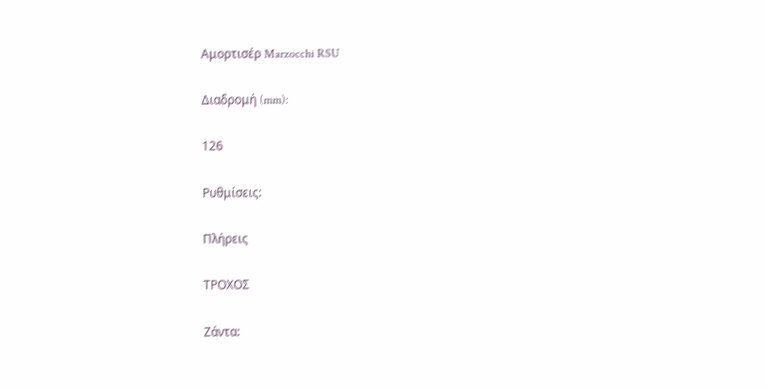Αμορτισέρ Marzocchi RSU

Διαδρομή (mm):

126

Ρυθμίσεις:

Πλήρεις

ΤΡΟΧΟΣ

Ζάντα: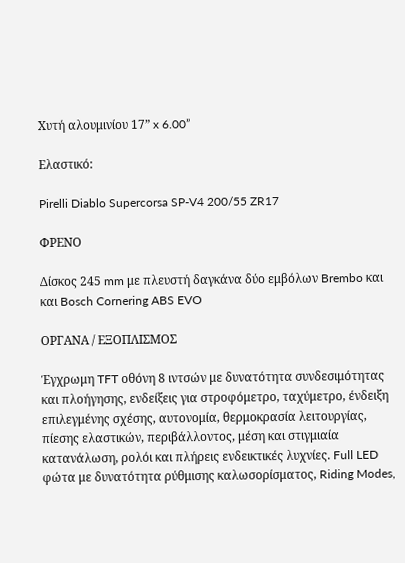Χυτή αλουμινίου 17” x 6.00”

Ελαστικό:

Pirelli Diablo Supercorsa SP-V4 200/55 ZR17

ΦΡΕΝΟ

Δίσκος 245 mm με πλευστή δαγκάνα δύο εμβόλων Brembo και και Bosch Cornering ABS EVO

ΟΡΓΑΝΑ / ΕΞΟΠΛΙΣΜΟΣ

Έγχρωμη TFT οθόνη 8 ιντσών με δυνατότητα συνδεσιμότητας και πλοήγησης, ενδείξεις για στροφόμετρο, ταχύμετρο, ένδειξη επιλεγμένης σχέσης, αυτονομία, θερμοκρασία λειτουργίας, πίεσης ελαστικών, περιβάλλοντος, μέση και στιγμιαία κατανάλωση, ρολόι και πλήρεις ενδεικτικές λυχνίες. Full LED φώτα με δυνατότητα ρύθμισης καλωσορίσματος, Riding Modes,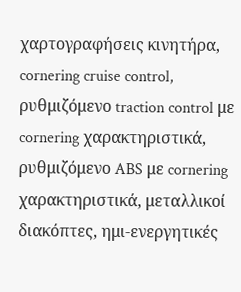χαρτογραφήσεις κινητήρα, cornering cruise control, ρυθμιζόμενο traction control με cornering χαρακτηριστικά, ρυθμιζόμενο ABS με cornering χαρακτηριστικά, μεταλλικοί διακόπτες, ημι-ενεργητικές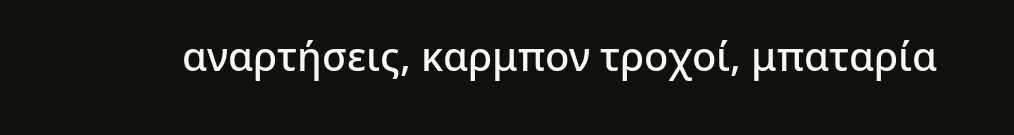αναρτήσεις, καρμπον τροχοί, μπαταρία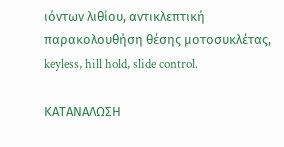ιόντων λιθίου, αντικλεπτική παρακολουθήση θέσης μοτοσυκλέτας, keyless, hill hold, slide control.

ΚΑΤΑΝΑΛΩΣΗ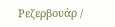Ρεζερβουάρ /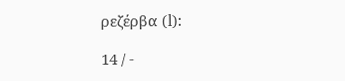ρεζέρβα (l):

14 / -